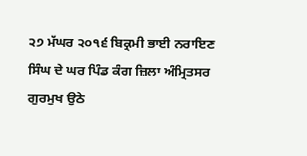੨੭ ਮੱਘਰ ੨੦੧੬ ਬਿਕ੍ਰਮੀ ਭਾਈ ਨਰਾਇਣ ਸਿੰਘ ਦੇ ਘਰ ਪਿੰਡ ਕੰਗ ਜ਼ਿਲਾ ਅੰਮ੍ਰਿਤਸਰ
ਗੁਰਮੁਖ ਉਠੇ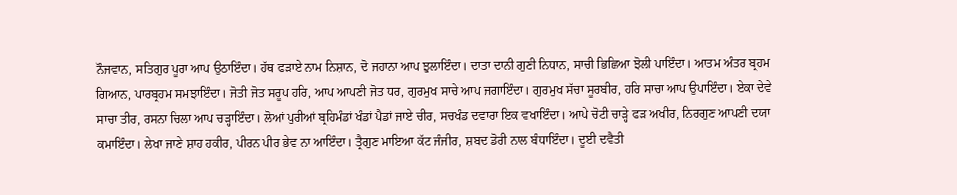ਨੌਜਵਾਨ, ਸਤਿਗੁਰ ਪੂਰਾ ਆਪ ਉਠਾਇੰਦਾ। ਹੱਥ ਫੜਾਏ ਨਾਮ ਨਿਸ਼ਾਨ, ਦੋ ਜਹਾਨਾ ਆਪ ਝੁਲਾਇੰਦਾ। ਦਾਤਾ ਦਾਨੀ ਗੁਣੀ ਨਿਧਾਨ, ਸਾਚੀ ਭਿਛਿਆ ਝੋਲੀ ਪਾਇੰਦਾ। ਆਤਮ ਅੰਤਰ ਬ੍ਰਹਮ ਗਿਆਨ, ਪਾਰਬ੍ਰਹਮ ਸਮਝਾਇੰਦਾ। ਜੋਤੀ ਜੋਤ ਸਰੂਪ ਹਰਿ, ਆਪ ਆਪਣੀ ਜੋਤ ਧਰ, ਗੁਰਮੁਖ ਸਾਚੇ ਆਪ ਜਗਾਇੰਦਾ। ਗੁਰਮੁਖ ਸੱਚਾ ਸੂਰਬੀਰ, ਹਰਿ ਸਾਚਾ ਆਪ ਉਪਾਇੰਦਾ। ਏਕਾ ਦੇਵੇ ਸਾਚਾ ਤੀਰ, ਰਸਨਾ ਚਿਲਾ ਆਪ ਚੜ੍ਹਾਇੰਦਾ। ਲੋਆਂ ਪੁਰੀਆਂ ਬ੍ਰਹਿਮੰਡਾਂ ਖੰਡਾਂ ਪੈਡਾਂ ਜਾਏ ਚੀਰ, ਸਚਖੰਡ ਦਵਾਰਾ ਇਕ ਵਖਾਇੰਦਾ। ਆਪੇ ਚੋਟੀ ਚਾੜ੍ਹੇ ਫੜ ਅਖੀਰ, ਨਿਰਗੁਣ ਆਪਣੀ ਦਯਾ ਕਮਾਇੰਦਾ। ਲੇਖਾ ਜਾਣੇ ਸ਼ਾਹ ਹਕੀਰ, ਪੀਰਨ ਪੀਰ ਭੇਵ ਨਾ ਆਇੰਦਾ। ਤ੍ਰੈਗੁਣ ਮਾਇਆ ਕੱਟ ਜੰਜੀਰ, ਸ਼ਬਦ ਡੋਰੀ ਨਾਲ ਬੰਧਾਇੰਦਾ। ਦੂਈ ਦਵੈਤੀ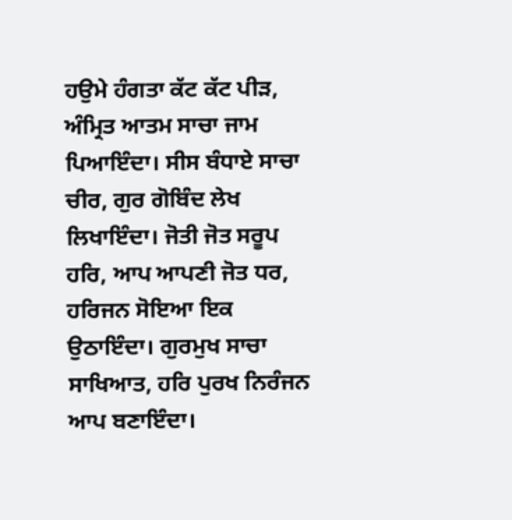ਹਉਮੇ ਹੰਗਤਾ ਕੱਟ ਕੱਟ ਪੀੜ, ਅੰਮ੍ਰਿਤ ਆਤਮ ਸਾਚਾ ਜਾਮ ਪਿਆਇੰਦਾ। ਸੀਸ ਬੰਧਾਏ ਸਾਚਾ ਚੀਰ, ਗੁਰ ਗੋਬਿੰਦ ਲੇਖ ਲਿਖਾਇੰਦਾ। ਜੋਤੀ ਜੋਤ ਸਰੂਪ ਹਰਿ, ਆਪ ਆਪਣੀ ਜੋਤ ਧਰ, ਹਰਿਜਨ ਸੋਇਆ ਇਕ ਉਠਾਇੰਦਾ। ਗੁਰਮੁਖ ਸਾਚਾ ਸਾਖਿਆਤ, ਹਰਿ ਪੁਰਖ ਨਿਰੰਜਨ ਆਪ ਬਣਾਇੰਦਾ।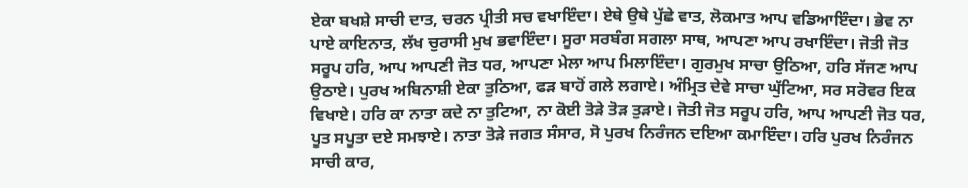ਏਕਾ ਬਖਸ਼ੇ ਸਾਚੀ ਦਾਤ, ਚਰਨ ਪ੍ਰੀਤੀ ਸਚ ਵਖਾਇੰਦਾ। ਏਥੇ ਉਥੇ ਪੁੱਛੇ ਵਾਤ, ਲੋਕਮਾਤ ਆਪ ਵਡਿਆਇੰਦਾ। ਭੇਵ ਨਾ ਪਾਏ ਕਾਇਨਾਤ, ਲੱਖ ਚੁਰਾਸੀ ਮੁਖ ਭਵਾਇੰਦਾ। ਸੂਰਾ ਸਰਬੰਗ ਸਗਲਾ ਸਾਥ, ਆਪਣਾ ਆਪ ਰਖਾਇੰਦਾ। ਜੋਤੀ ਜੋਤ ਸਰੂਪ ਹਰਿ, ਆਪ ਆਪਣੀ ਜੋਤ ਧਰ, ਆਪਣਾ ਮੇਲਾ ਆਪ ਮਿਲਾਇੰਦਾ। ਗੁਰਮੁਖ ਸਾਚਾ ਉਠਿਆ, ਹਰਿ ਸੱਜਣ ਆਪ ਉਠਾਏ। ਪੁਰਖ ਅਬਿਨਾਸ਼ੀ ਏਕਾ ਤੁਠਿਆ, ਫੜ ਬਾਹੋਂ ਗਲੇ ਲਗਾਏ। ਅੰਮ੍ਰਿਤ ਦੇਵੇ ਸਾਚਾ ਘੁੱਟਿਆ, ਸਰ ਸਰੋਵਰ ਇਕ ਵਿਖਾਏ। ਹਰਿ ਕਾ ਨਾਤਾ ਕਦੇ ਨਾ ਤੁਟਿਆ, ਨਾ ਕੋਈ ਤੋੜੇ ਤੋੜ ਤੁੜਾਏ। ਜੋਤੀ ਜੋਤ ਸਰੂਪ ਹਰਿ, ਆਪ ਆਪਣੀ ਜੋਤ ਧਰ, ਪੂਤ ਸਪੂਤਾ ਦਏ ਸਮਝਾਏ। ਨਾਤਾ ਤੋੜੇ ਜਗਤ ਸੰਸਾਰ, ਸੋ ਪੁਰਖ ਨਿਰੰਜਨ ਦਇਆ ਕਮਾਇੰਦਾ। ਹਰਿ ਪੁਰਖ ਨਿਰੰਜਨ ਸਾਚੀ ਕਾਰ,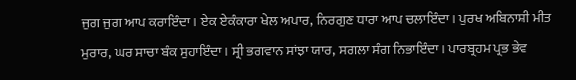ਜੁਗ ਜੁਗ ਆਪ ਕਰਾਇੰਦਾ। ਏਕ ਏਕੰਕਾਰਾ ਖੇਲ ਅਪਾਰ, ਨਿਰਗੁਣ ਧਾਰਾ ਆਪ ਚਲਾਇੰਦਾ। ਪੁਰਖ ਅਬਿਨਾਸ਼ੀ ਮੀਤ ਮੁਰਾਰ, ਘਰ ਸਾਚਾ ਬੰਕ ਸੁਹਾਇੰਦਾ। ਸ੍ਰੀ ਭਗਵਾਨ ਸਾਂਝਾ ਯਾਰ, ਸਗਲਾ ਸੰਗ ਨਿਭਾਇੰਦਾ। ਪਾਰਬ੍ਰਹਮ ਪ੍ਰਭ ਭੇਵ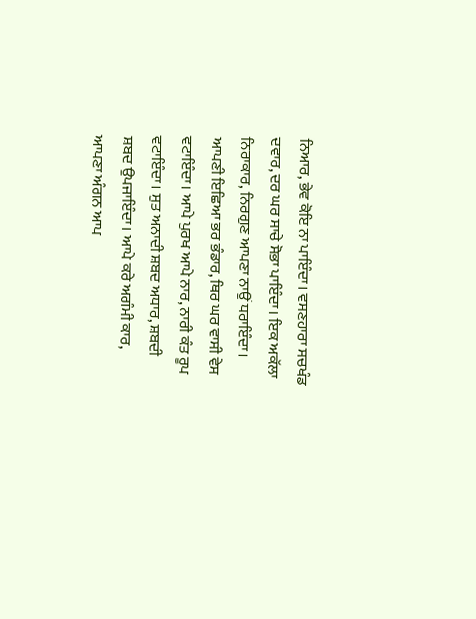ਨਿਆਰ, ਭੇਵ ਕੋਇ ਨਾ ਪਾਇੰਦਾ। ਵਸਣਹਾਰਾ ਸਚਖੰਡ ਦਵਾਰ, ਦਰ ਘਰ ਸਾਚੇ ਸੋਭਾ ਪਾਇੰਦਾ। ਇਕ ਅਕੱਲਾ ਨਿਰਾਕਾਰ, ਨਿਰਗੁਣ ਆਪਣਾ ਨਾਉਂ ਧਰਾਇੰਦਾ। ਆਪਣੀ ਇਛਿਆ ਭਰ ਭੰਡਾਰ, ਥਿਰ ਘਰ ਵਾਸੀ ਵੇਸ ਵਟਾਇੰਦਾ। ਆਪੇ ਪੁਰਖ ਆਪੇ ਨਾਰ, ਨਾਰੀ ਕੰਤ ਰੂਪ ਵਟਾਇੰਦਾ। ਸੁਤ ਅਨਾਦੀ ਸ਼ਬਦ ਅਧਾਰ, ਸ਼ਬਦੀ ਸ਼ਬਦ ਉਪਜਾਇੰਦਾ। ਆਪੇ ਕਰੇ ਅਗੰਮੀ ਕਾਰ, ਆਪਣਾ ਅੰਗਨ ਆਪ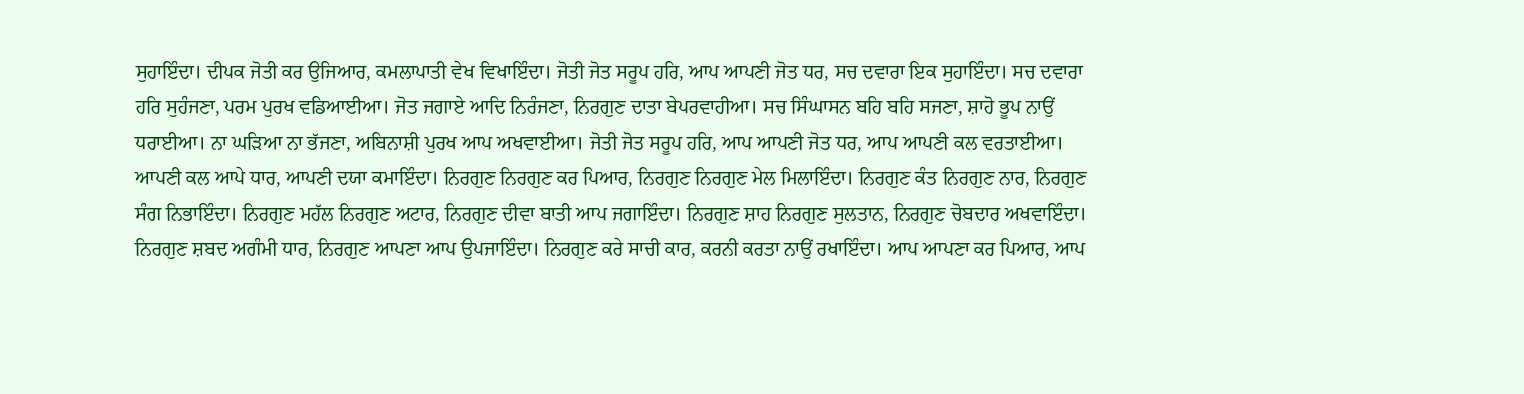ਸੁਹਾਇੰਦਾ। ਦੀਪਕ ਜੋਤੀ ਕਰ ਉਜਿਆਰ, ਕਮਲਾਪਾਤੀ ਵੇਖ ਵਿਖਾਇੰਦਾ। ਜੋਤੀ ਜੋਤ ਸਰੂਪ ਹਰਿ, ਆਪ ਆਪਣੀ ਜੋਤ ਧਰ, ਸਚ ਦਵਾਰਾ ਇਕ ਸੁਹਾਇੰਦਾ। ਸਚ ਦਵਾਰਾ ਹਰਿ ਸੁਹੰਜਣਾ, ਪਰਮ ਪੁਰਖ ਵਡਿਆਈਆ। ਜੋਤ ਜਗਾਏ ਆਦਿ ਨਿਰੰਜਣਾ, ਨਿਰਗੁਣ ਦਾਤਾ ਬੇਪਰਵਾਹੀਆ। ਸਚ ਸਿੰਘਾਸਨ ਬਹਿ ਬਹਿ ਸਜਣਾ, ਸ਼ਾਹੋ ਭੂਪ ਨਾਉਂ ਧਰਾਈਆ। ਨਾ ਘੜਿਆ ਨਾ ਭੱਜਣਾ, ਅਬਿਨਾਸ਼ੀ ਪੁਰਖ ਆਪ ਅਖਵਾਈਆ। ਜੋਤੀ ਜੋਤ ਸਰੂਪ ਹਰਿ, ਆਪ ਆਪਣੀ ਜੋਤ ਧਰ, ਆਪ ਆਪਣੀ ਕਲ ਵਰਤਾਈਆ। ਆਪਣੀ ਕਲ ਆਪੇ ਧਾਰ, ਆਪਣੀ ਦਯਾ ਕਮਾਇੰਦਾ। ਨਿਰਗੁਣ ਨਿਰਗੁਣ ਕਰ ਪਿਆਰ, ਨਿਰਗੁਣ ਨਿਰਗੁਣ ਮੇਲ ਮਿਲਾਇੰਦਾ। ਨਿਰਗੁਣ ਕੰਤ ਨਿਰਗੁਣ ਨਾਰ, ਨਿਰਗੁਣ ਸੰਗ ਨਿਭਾਇੰਦਾ। ਨਿਰਗੁਣ ਮਹੱਲ ਨਿਰਗੁਣ ਅਟਾਰ, ਨਿਰਗੁਣ ਦੀਵਾ ਬਾਤੀ ਆਪ ਜਗਾਇੰਦਾ। ਨਿਰਗੁਣ ਸ਼ਾਹ ਨਿਰਗੁਣ ਸੁਲਤਾਨ, ਨਿਰਗੁਣ ਚੋਬਦਾਰ ਅਖਵਾਇੰਦਾ। ਨਿਰਗੁਣ ਸ਼ਬਦ ਅਗੰਮੀ ਧਾਰ, ਨਿਰਗੁਣ ਆਪਣਾ ਆਪ ਉਪਜਾਇੰਦਾ। ਨਿਰਗੁਣ ਕਰੇ ਸਾਚੀ ਕਾਰ, ਕਰਨੀ ਕਰਤਾ ਨਾਉਂ ਰਖਾਇੰਦਾ। ਆਪ ਆਪਣਾ ਕਰ ਪਿਆਰ, ਆਪ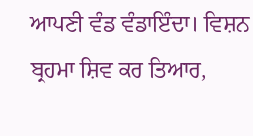ਆਪਣੀ ਵੰਡ ਵੰਡਾਇੰਦਾ। ਵਿਸ਼ਨ ਬ੍ਰਹਮਾ ਸ਼ਿਵ ਕਰ ਤਿਆਰ,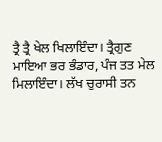ਤ੍ਰੈ ਤ੍ਰੈ ਖੇਲ ਖਿਲਾਇੰਦਾ। ਤ੍ਰੈਗੁਣ ਮਾਇਆ ਭਰ ਭੰਡਾਰ, ਪੰਜ ਤਤ ਮੇਲ ਮਿਲਾਇੰਦਾ। ਲੱਖ ਚੁਰਾਸੀ ਤਨ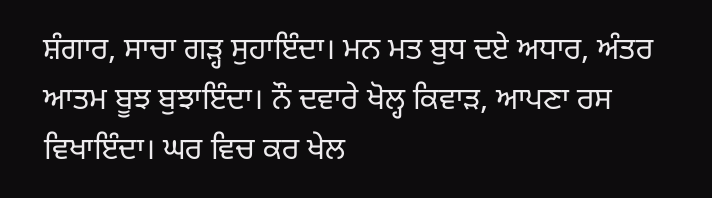ਸ਼ੰਗਾਰ, ਸਾਚਾ ਗੜ੍ਹ ਸੁਹਾਇੰਦਾ। ਮਨ ਮਤ ਬੁਧ ਦਏ ਅਧਾਰ, ਅੰਤਰ ਆਤਮ ਬੂਝ ਬੁਝਾਇੰਦਾ। ਨੌ ਦਵਾਰੇ ਖੋਲ੍ਹ ਕਿਵਾੜ, ਆਪਣਾ ਰਸ ਵਿਖਾਇੰਦਾ। ਘਰ ਵਿਚ ਕਰ ਖੇਲ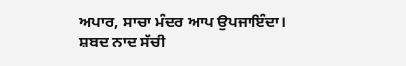ਅਪਾਰ, ਸਾਚਾ ਮੰਦਰ ਆਪ ਉਪਜਾਇੰਦਾ। ਸ਼ਬਦ ਨਾਦ ਸੱਚੀ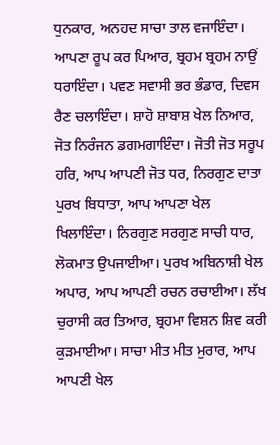ਧੁਨਕਾਰ, ਅਨਹਦ ਸਾਚਾ ਤਾਲ ਵਜਾਇੰਦਾ। ਆਪਣਾ ਰੂਪ ਕਰ ਪਿਆਰ, ਬ੍ਰਹਮ ਬ੍ਰਹਮ ਨਾਉਂ ਧਰਾਇੰਦਾ। ਪਵਣ ਸਵਾਸੀ ਭਰ ਭੰਡਾਰ, ਦਿਵਸ ਰੈਣ ਚਲਾਇੰਦਾ। ਸ਼ਾਹੋ ਸ਼ਾਬਾਸ਼ ਖੇਲ ਨਿਆਰ, ਜੋਤ ਨਿਰੰਜਨ ਡਗਮਗਾਇੰਦਾ। ਜੋਤੀ ਜੋਤ ਸਰੂਪ ਹਰਿ, ਆਪ ਆਪਣੀ ਜੋਤ ਧਰ, ਨਿਰਗੁਣ ਦਾਤਾ ਪੁਰਖ ਬਿਧਾਤਾ, ਆਪ ਆਪਣਾ ਖੇਲ ਖਿਲਾਇੰਦਾ। ਨਿਰਗੁਣ ਸਰਗੁਣ ਸਾਚੀ ਧਾਰ, ਲੋਕਮਾਤ ਉਪਜਾਈਆ। ਪੁਰਖ ਅਬਿਨਾਸ਼ੀ ਖੇਲ ਅਪਾਰ, ਆਪ ਆਪਣੀ ਰਚਨ ਰਚਾਈਆ। ਲੱਖ ਚੁਰਾਸੀ ਕਰ ਤਿਆਰ, ਬ੍ਰਹਮਾ ਵਿਸ਼ਨ ਸ਼ਿਵ ਕਰੀ ਕੁੜਮਾਈਆ। ਸਾਚਾ ਮੀਤ ਮੀਤ ਮੁਰਾਰ, ਆਪ ਆਪਣੀ ਖੇਲ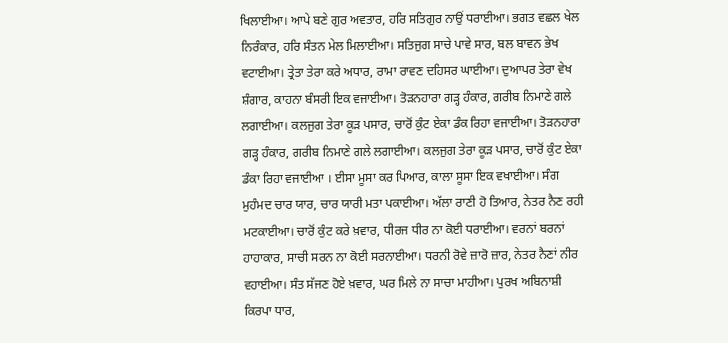ਖਿਲਾਈਆ। ਆਪੇ ਬਣੇ ਗੁਰ ਅਵਤਾਰ, ਹਰਿ ਸਤਿਗੁਰ ਨਾਉਂ ਧਰਾਈਆ। ਭਗਤ ਵਛਲ ਖੇਲ ਨਿਰੰਕਾਰ, ਹਰਿ ਸੰਤਨ ਮੇਲ ਮਿਲਾਈਆ। ਸਤਿਜੁਗ ਸਾਚੇ ਪਾਵੇ ਸਾਰ, ਬਲ ਬਾਵਨ ਭੇਖ ਵਟਾਈਆ। ਤ੍ਰੇਤਾ ਤੇਰਾ ਕਰੇ ਅਧਾਰ, ਰਾਮਾ ਰਾਵਣ ਦਹਿਸਰ ਘਾਈਆ। ਦੁਆਪਰ ਤੇਰਾ ਵੇਖ ਸ਼ੰਗਾਰ, ਕਾਹਨਾ ਬੰਸਰੀ ਇਕ ਵਜਾਈਆ। ਤੋੜਨਹਾਰਾ ਗੜ੍ਹ ਹੰਕਾਰ, ਗਰੀਬ ਨਿਮਾਣੇ ਗਲੇ ਲਗਾਈਆ। ਕਲਜੁਗ ਤੇਰਾ ਕੂੜ ਪਸਾਰ, ਚਾਰੋਂ ਕੁੰਟ ਏਕਾ ਡੰਕ ਰਿਹਾ ਵਜਾਈਆ। ਤੋੜਨਹਾਰਾ ਗੜ੍ਹ ਹੰਕਾਰ, ਗਰੀਬ ਨਿਮਾਣੇ ਗਲੇ ਲਗਾਈਆ। ਕਲਜੁਗ ਤੇਰਾ ਕੂੜ ਪਸਾਰ, ਚਾਰੋਂ ਕੁੰਟ ਏਕਾ ਡੰਕਾ ਰਿਹਾ ਵਜਾਈਆ । ਈਸਾ ਮੂਸਾ ਕਰ ਪਿਆਰ, ਕਾਲਾ ਸੂਸਾ ਇਕ ਵਖਾਈਆ। ਸੰਗ ਮੁਹੰਮਦ ਚਾਰ ਯਾਰ, ਚਾਰ ਯਾਰੀ ਮਤਾ ਪਕਾਈਆ। ਅੱਲਾ ਰਾਣੀ ਹੋ ਤਿਆਰ, ਨੇਤਰ ਨੈਣ ਰਹੀ ਮਟਕਾਈਆ। ਚਾਰੋਂ ਕੁੰਟ ਕਰੇ ਖ਼ਵਾਰ, ਧੀਰਜ ਧੀਰ ਨਾ ਕੋਈ ਧਰਾਈਆ। ਵਰਨਾਂ ਬਰਨਾਂ ਹਾਹਾਕਾਰ, ਸਾਚੀ ਸਰਨ ਨਾ ਕੋਈ ਸਰਨਾਈਆ। ਧਰਨੀ ਰੋਵੇ ਜ਼ਾਰੋ ਜ਼ਾਰ, ਨੇਤਰ ਨੈਣਾਂ ਨੀਰ ਵਹਾਈਆ। ਸੰਤ ਸੱਜਣ ਹੋਏ ਖ਼ਵਾਰ, ਘਰ ਮਿਲੇ ਨਾ ਸਾਚਾ ਮਾਹੀਆ। ਪੁਰਖ ਅਬਿਨਾਸ਼ੀ ਕਿਰਪਾ ਧਾਰ,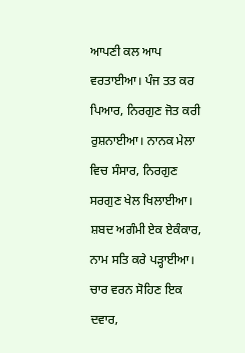ਆਪਣੀ ਕਲ ਆਪ ਵਰਤਾਈਆ। ਪੰਜ ਤਤ ਕਰ ਪਿਆਰ, ਨਿਰਗੁਣ ਜੋਤ ਕਰੀ ਰੁਸ਼ਨਾਈਆ। ਨਾਨਕ ਮੇਲਾ ਵਿਚ ਸੰਸਾਰ, ਨਿਰਗੁਣ ਸਰਗੁਣ ਖੇਲ ਖਿਲਾਈਆ। ਸ਼ਬਦ ਅਗੰਮੀ ਏਕ ਏਕੰਕਾਰ, ਨਾਮ ਸਤਿ ਕਰੇ ਪੜ੍ਹਾਈਆ। ਚਾਰ ਵਰਨ ਸੋਹਿਣ ਇਕ ਦਵਾਰ,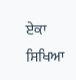ਏਕਾ ਸਿਖਿਆ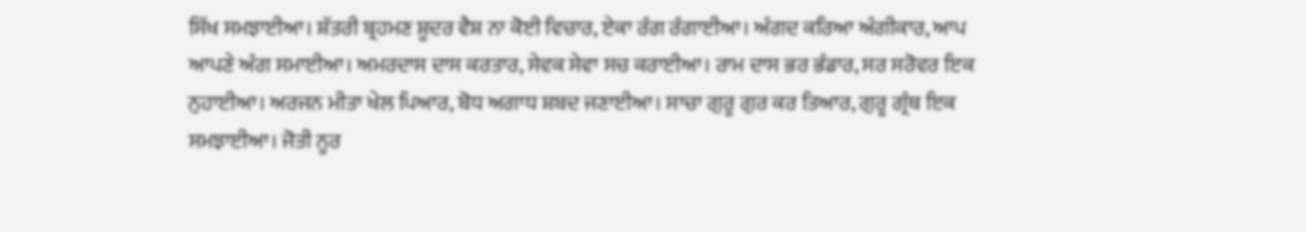ਸਿੱਖ ਸਮਝਾਈਆ। ਸ਼ੱਤਰੀ ਬ੍ਰਹਮਣ ਸ਼ੂਦਰ ਵੈਸ਼ ਨਾ ਕੋਈ ਵਿਚਾਰ, ਏਕਾ ਰੰਗ ਰੰਗਾਈਆ। ਅੰਗਦ ਕਰਿਆ ਅੰਗੀਕਾਰ, ਆਪ ਆਪਣੇ ਅੰਗ ਸਮਾਈਆ। ਅਮਰਦਾਸ ਦਾਸ ਕਰਤਾਰ, ਸੇਵਕ ਸੇਵਾ ਸਚ ਕਰਾਈਆ। ਰਾਮ ਦਾਸ ਭਰ ਭੰਡਾਰ, ਸਰ ਸਰੋਵਰ ਇਕ ਨੁਹਾਈਆ। ਅਰਜਨ ਮੀਤਾ ਖੇਲ ਪਿਆਰ, ਬੋਧ ਅਗਾਧ ਸ਼ਬਦ ਜਣਾਈਆ। ਸਾਚਾ ਗੁਰੂ ਗੁਰ ਕਰ ਤਿਆਰ, ਗੁਰੂ ਗ੍ਰੰਥ ਇਕ ਸਮਝਾਈਆ। ਜੋਤੀ ਨੂਰ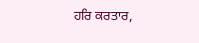ਹਰਿ ਕਰਤਾਰ,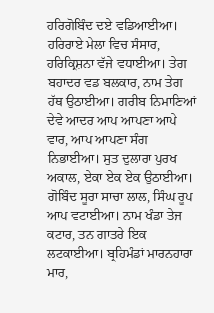ਹਰਿਗੋਬਿੰਦ ਦਏ ਵਡਿਆਈਆ। ਹਰਿਰਾਏ ਮੇਲਾ ਵਿਚ ਸੰਸਾਰ, ਹਰਿਕ੍ਰਿਸ਼ਨਾ ਵੱਜੇ ਵਧਾਈਆ। ਤੇਗ ਬਹਾਦਰ ਵਡ ਬਲਕਾਰ, ਨਾਮ ਤੇਗ ਹੱਥ ਉਠਾਈਆ। ਗਰੀਬ ਨਿਮਾਣਿਆਂ ਦੇਵੇ ਆਦਰ ਆਪ ਆਪਣਾ ਆਪੇ ਵਾਰ, ਆਪ ਆਪਣਾ ਸੰਗ ਨਿਭਾਈਆ। ਸੁਤ ਦੁਲਾਰਾ ਪੁਰਖ ਅਕਾਲ, ਏਕਾ ਏਕ ਏਕ ਉਠਾਈਆ। ਗੋਬਿੰਦ ਸੂਰਾ ਸਾਚਾ ਲਾਲ, ਸਿੰਘ ਰੂਪ ਆਪ ਵਟਾਈਆ। ਨਾਮ ਖੰਡਾ ਤੇਜ ਕਟਾਰ, ਤਨ ਗਾਤਰੇ ਇਕ ਲਟਕਾਈਆ। ਬ੍ਰਹਿਮੰਡਾਂ ਮਾਰਨਹਾਰਾ ਮਾਰ,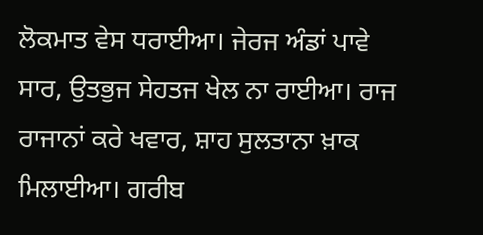ਲੋਕਮਾਤ ਵੇਸ ਧਰਾਈਆ। ਜੇਰਜ ਅੰਡਾਂ ਪਾਵੇ ਸਾਰ, ਉਤਭੁਜ ਸੇਹਤਜ ਖੇਲ ਨਾ ਰਾਈਆ। ਰਾਜ ਰਾਜਾਨਾਂ ਕਰੇ ਖਵਾਰ, ਸ਼ਾਹ ਸੁਲਤਾਨਾ ਖ਼ਾਕ ਮਿਲਾਈਆ। ਗਰੀਬ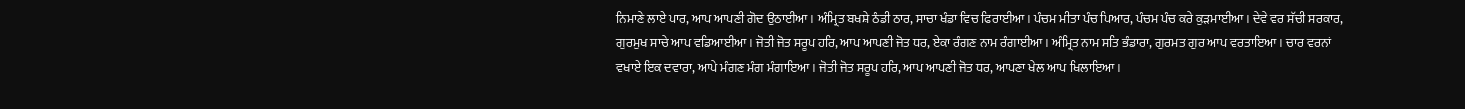ਨਿਮਾਣੇ ਲਾਏ ਪਾਰ, ਆਪ ਆਪਣੀ ਗੋਦ ਉਠਾਈਆ। ਅੰਮ੍ਰਿਤ ਬਖਸ਼ੇ ਠੰਡੀ ਠਾਰ, ਸਾਚਾ ਖੰਡਾ ਵਿਚ ਫਿਰਾਈਆ। ਪੰਚਮ ਮੀਤਾ ਪੰਚ ਪਿਆਰ, ਪੰਚਮ ਪੰਚ ਕਰੇ ਕੁੜਮਾਈਆ। ਦੇਵੇ ਵਰ ਸੱਚੀ ਸਰਕਾਰ, ਗੁਰਮੁਖ ਸਾਚੇ ਆਪ ਵਡਿਆਈਆ। ਜੋਤੀ ਜੋਤ ਸਰੂਪ ਹਰਿ, ਆਪ ਆਪਣੀ ਜੋਤ ਧਰ, ਏਕਾ ਰੰਗਣ ਨਾਮ ਰੰਗਾਈਆ। ਅੰਮ੍ਰਿਤ ਨਾਮ ਸਤਿ ਭੰਡਾਰਾ, ਗੁਰਮਤ ਗੁਰ ਆਪ ਵਰਤਾਇਆ। ਚਾਰ ਵਰਨਾਂ ਵਖਾਏ ਇਕ ਦਵਾਰਾ, ਆਪੇ ਮੰਗਣ ਮੰਗ ਮੰਗਾਇਆ। ਜੋਤੀ ਜੋਤ ਸਰੂਪ ਹਰਿ, ਆਪ ਆਪਣੀ ਜੋਤ ਧਰ, ਆਪਣਾ ਖੇਲ ਆਪ ਖਿਲਾਇਆ।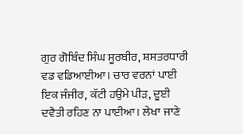ਗੁਰ ਗੋਬਿੰਦ ਸਿੰਘ ਸੂਰਬੀਰ, ਸ਼ਸਤਰਧਾਰੀ ਵਡ ਵਡਿਆਈਆ। ਚਾਰ ਵਰਨਾਂ ਪਾਈ ਇਕ ਜੰਜੀਰ, ਕੱਟੀ ਹਉਮੇ ਪੀੜ, ਦੂਈ ਦਵੈਤੀ ਰਹਿਣ ਨਾ ਪਾਈਆ। ਲੇਖਾ ਜਾਣੇ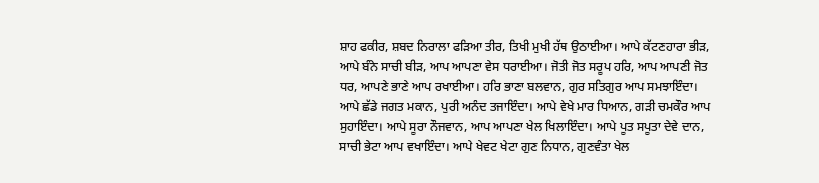ਸ਼ਾਹ ਫਕੀਰ, ਸ਼ਬਦ ਨਿਰਾਲਾ ਫੜਿਆ ਤੀਰ, ਤਿਖੀ ਮੁਖੀ ਹੱਥ ਉਠਾਈਆ। ਆਪੇ ਕੱਟਣਹਾਰਾ ਭੀੜ, ਆਪੇ ਬੰਨੇ ਸਾਚੀ ਬੀੜ, ਆਪ ਆਪਣਾ ਵੇਸ ਧਰਾਈਆ। ਜੋਤੀ ਜੋਤ ਸਰੂਪ ਹਰਿ, ਆਪ ਆਪਣੀ ਜੋਤ ਧਰ, ਆਪਣੇ ਭਾਣੇ ਆਪ ਰਖਾਈਆ। ਹਰਿ ਭਾਣਾ ਬਲਵਾਨ, ਗੁਰ ਸਤਿਗੁਰ ਆਪ ਸਮਝਾਇੰਦਾ। ਆਪੇ ਛੱਡੇ ਜਗਤ ਮਕਾਨ, ਪੁਰੀ ਅਨੰਦ ਤਜਾਇੰਦਾ। ਆਪੇ ਵੇਖੇ ਮਾਰ ਧਿਆਨ, ਗੜੀ ਚਮਕੌਰ ਆਪ ਸੁਹਾਇੰਦਾ। ਆਪੇ ਸੂਰਾ ਨੌਜਵਾਨ, ਆਪ ਆਪਣਾ ਖੇਲ ਖਿਲਾਇੰਦਾ। ਆਪੇ ਪੂਤ ਸਪੂਤਾ ਦੇਵੇ ਦਾਨ, ਸਾਚੀ ਭੇਟਾ ਆਪ ਵਖਾਇੰਦਾ। ਆਪੇ ਖੇਵਟ ਖੇਟਾ ਗੁਣ ਨਿਧਾਨ, ਗੁਣਵੰਤਾ ਖੇਲ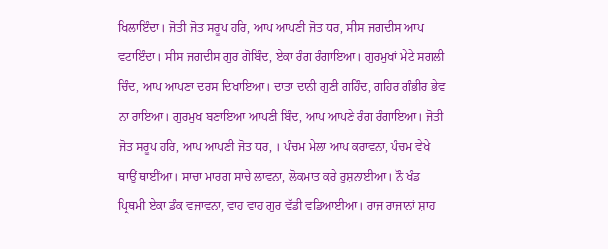ਖਿਲਾਇੰਦਾ। ਜੋਤੀ ਜੋਤ ਸਰੂਪ ਹਰਿ, ਆਪ ਆਪਣੀ ਜੋਤ ਧਰ, ਸੀਸ ਜਗਦੀਸ ਆਪ ਵਟਾਇੰਦਾ। ਸੀਸ ਜਗਦੀਸ ਗੁਰ ਗੋਬਿੰਦ, ਏਕਾ ਰੰਗ ਰੰਗਾਇਆ। ਗੁਰਮੁਖਾਂ ਮੇਟੇ ਸਗਲੀ ਚਿੰਦ, ਆਪ ਆਪਣਾ ਦਰਸ ਦਿਖਾਇਆ। ਦਾਤਾ ਦਾਨੀ ਗੁਣੀ ਗਹਿੰਦ, ਗਹਿਰ ਗੰਭੀਰ ਭੇਵ ਨਾ ਰਾਇਆ। ਗੁਰਮੁਖ ਬਣਾਇਆ ਆਪਣੀ ਬਿੰਦ, ਆਪ ਆਪਣੇ ਰੰਗ ਰੰਗਾਇਆ। ਜੋਤੀ ਜੋਤ ਸਰੂਪ ਹਰਿ, ਆਪ ਆਪਣੀ ਜੋਤ ਧਰ, । ਪੰਚਮ ਮੇਲਾ ਆਪ ਕਰਾਵਨਾ, ਪੰਚਮ ਵੇਖੇ ਥਾਉਂ ਥਾਈਂਆ। ਸਾਚਾ ਮਾਰਗ ਸਾਚੇ ਲਾਵਨਾ, ਲੋਕਮਾਤ ਕਰੇ ਰੁਸ਼ਨਾਈਆ। ਨੌ ਖੰਡ ਪ੍ਰਿਥਮੀ ਏਕਾ ਡੰਕ ਵਜਾਵਨਾ, ਵਾਹ ਵਾਹ ਗੁਰ ਵੱਡੀ ਵਡਿਆਈਆ। ਰਾਜ ਰਾਜਾਨਾਂ ਸ਼ਾਹ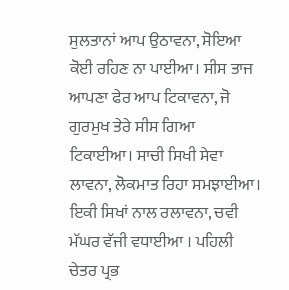ਸੁਲਤਾਨਾਂ ਆਪ ਉਠਾਵਨਾ, ਸੋਇਆ ਕੋਈ ਰਹਿਣ ਨਾ ਪਾਈਆ। ਸੀਸ ਤਾਜ ਆਪਣਾ ਫੇਰ ਆਪ ਟਿਕਾਵਨਾ, ਜੋ ਗੁਰਮੁਖ ਤੇਰੇ ਸੀਸ ਗਿਆ ਟਿਕਾਈਆ। ਸਾਚੀ ਸਿਖੀ ਸੇਵਾ ਲਾਵਨਾ, ਲੋਕਮਾਤ ਰਿਹਾ ਸਮਝਾਈਆ। ਇਕੀ ਸਿਖਾਂ ਨਾਲ ਰਲਾਵਨਾ, ਚਵੀ ਮੱਘਰ ਵੱਜੀ ਵਧਾਈਆ । ਪਹਿਲੀ ਚੇਤਰ ਪ੍ਰਭ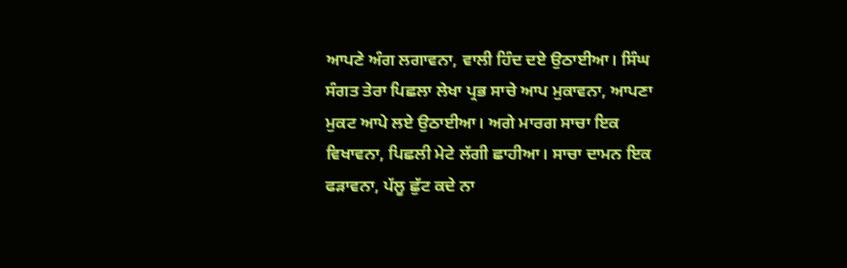ਆਪਣੇ ਅੰਗ ਲਗਾਵਨਾ, ਵਾਲੀ ਹਿੰਦ ਦਏ ਉਠਾਈਆ। ਸਿੰਘ ਸੰਗਤ ਤੇਰਾ ਪਿਛਲਾ ਲੇਖਾ ਪ੍ਰਭ ਸਾਚੇ ਆਪ ਮੁਕਾਵਨਾ, ਆਪਣਾ ਮੁਕਟ ਆਪੇ ਲਏ ਉਠਾਈਆ। ਅਗੇ ਮਾਰਗ ਸਾਚਾ ਇਕ ਵਿਖਾਵਨਾ, ਪਿਛਲੀ ਮੇਟੇ ਲੱਗੀ ਛਾਹੀਆ। ਸਾਚਾ ਦਾਮਨ ਇਕ ਫੜਾਵਨਾ, ਪੱਲੂ ਛੁੱਟ ਕਦੇ ਨਾ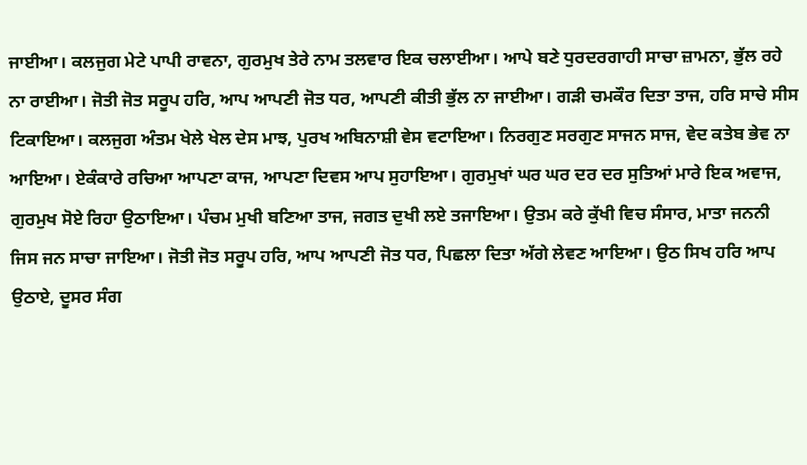ਜਾਈਆ। ਕਲਜੁਗ ਮੇਟੇ ਪਾਪੀ ਰਾਵਨਾ, ਗੁਰਮੁਖ ਤੇਰੇ ਨਾਮ ਤਲਵਾਰ ਇਕ ਚਲਾਈਆ। ਆਪੇ ਬਣੇ ਧੁਰਦਰਗਾਹੀ ਸਾਚਾ ਜ਼ਾਮਨਾ, ਭੁੱਲ ਰਹੇ ਨਾ ਰਾਈਆ। ਜੋਤੀ ਜੋਤ ਸਰੂਪ ਹਰਿ, ਆਪ ਆਪਣੀ ਜੋਤ ਧਰ, ਆਪਣੀ ਕੀਤੀ ਭੁੱਲ ਨਾ ਜਾਈਆ। ਗੜੀ ਚਮਕੌਰ ਦਿਤਾ ਤਾਜ, ਹਰਿ ਸਾਚੇ ਸੀਸ ਟਿਕਾਇਆ। ਕਲਜੁਗ ਅੰਤਮ ਖੇਲੇ ਖੇਲ ਦੇਸ ਮਾਝ, ਪੁਰਖ ਅਬਿਨਾਸ਼ੀ ਵੇਸ ਵਟਾਇਆ। ਨਿਰਗੁਣ ਸਰਗੁਣ ਸਾਜਨ ਸਾਜ, ਵੇਦ ਕਤੇਬ ਭੇਵ ਨਾ ਆਇਆ। ਏਕੰਕਾਰੇ ਰਚਿਆ ਆਪਣਾ ਕਾਜ, ਆਪਣਾ ਦਿਵਸ ਆਪ ਸੁਹਾਇਆ। ਗੁਰਮੁਖਾਂ ਘਰ ਘਰ ਦਰ ਦਰ ਸੁਤਿਆਂ ਮਾਰੇ ਇਕ ਅਵਾਜ, ਗੁਰਮੁਖ ਸੋਏ ਰਿਹਾ ਉਠਾਇਆ। ਪੰਚਮ ਮੁਖੀ ਬਣਿਆ ਤਾਜ, ਜਗਤ ਦੁਖੀ ਲਏ ਤਜਾਇਆ। ਉਤਮ ਕਰੇ ਕੁੱਖੀ ਵਿਚ ਸੰਸਾਰ, ਮਾਤਾ ਜਨਨੀ ਜਿਸ ਜਨ ਸਾਚਾ ਜਾਇਆ। ਜੋਤੀ ਜੋਤ ਸਰੂਪ ਹਰਿ, ਆਪ ਆਪਣੀ ਜੋਤ ਧਰ, ਪਿਛਲਾ ਦਿਤਾ ਅੱਗੇ ਲੇਵਣ ਆਇਆ। ਉਠ ਸਿਖ ਹਰਿ ਆਪ ਉਠਾਏ, ਦੂਸਰ ਸੰਗ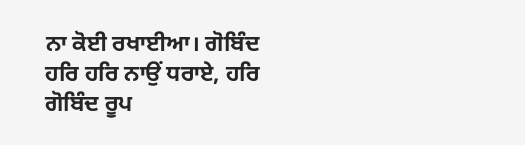ਨਾ ਕੋਈ ਰਖਾਈਆ। ਗੋਬਿੰਦ ਹਰਿ ਹਰਿ ਨਾਉਂ ਧਰਾਏ, ਹਰਿ ਗੋਬਿੰਦ ਰੂਪ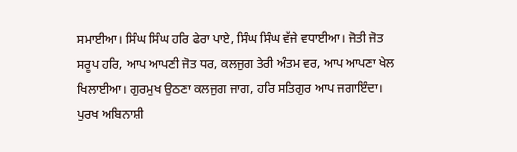ਸਮਾਈਆ। ਸਿੰਘ ਸਿੰਘ ਹਰਿ ਫੇਰਾ ਪਾਏ, ਸਿੰਘ ਸਿੰਘ ਵੱਜੇ ਵਧਾਈਆ। ਜੋਤੀ ਜੋਤ ਸਰੂਪ ਹਰਿ, ਆਪ ਆਪਣੀ ਜੋਤ ਧਰ, ਕਲਜੁਗ ਤੇਰੀ ਅੰਤਮ ਵਰ, ਆਪ ਆਪਣਾ ਖੇਲ ਖਿਲਾਈਆ। ਗੁਰਮੁਖ ਉਠਣਾ ਕਲਜੁਗ ਜਾਗ, ਹਰਿ ਸਤਿਗੁਰ ਆਪ ਜਗਾਇੰਦਾ। ਪੁਰਖ ਅਬਿਨਾਸ਼ੀ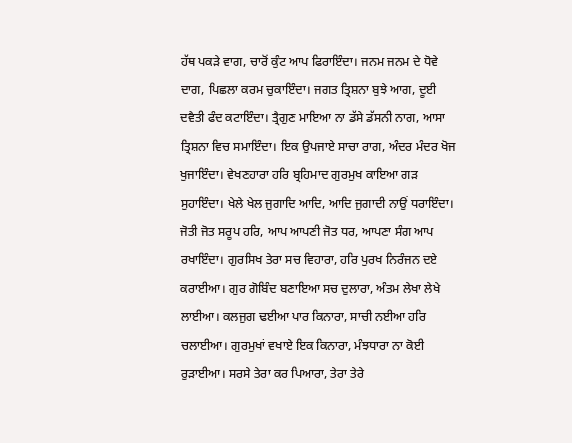ਹੱਥ ਪਕੜੇ ਵਾਗ, ਚਾਰੋਂ ਕੁੰਟ ਆਪ ਫਿਰਾਇੰਦਾ। ਜਨਮ ਜਨਮ ਦੇ ਧੋਵੇ ਦਾਗ, ਪਿਛਲਾ ਕਰਮ ਚੁਕਾਇੰਦਾ। ਜਗਤ ਤ੍ਰਿਸ਼ਨਾ ਬੁਝੇ ਆਗ, ਦੂਈ ਦਵੈਤੀ ਫੰਦ ਕਟਾਇੰਦਾ। ਤ੍ਰੈਗੁਣ ਮਾਇਆ ਨਾ ਡੱਸੇ ਡੱਸਨੀ ਨਾਗ, ਆਸਾ ਤ੍ਰਿਸ਼ਨਾ ਵਿਚ ਸਮਾਇੰਦਾ। ਇਕ ਉਪਜਾਏ ਸਾਚਾ ਰਾਗ, ਅੰਦਰ ਮੰਦਰ ਖੋਜ ਖੁਜਾਇੰਦਾ। ਵੇਖਣਹਾਰਾ ਹਰਿ ਬ੍ਰਹਿਮਾਦ ਗੁਰਮੁਖ ਕਾਇਆ ਗੜ ਸੁਹਾਇੰਦਾ। ਖੇਲੇ ਖੇਲ ਜੁਗਾਦਿ ਆਦਿ, ਆਦਿ ਜੁਗਾਦੀ ਨਾਉਂ ਧਰਾਇੰਦਾ। ਜੋਤੀ ਜੋਤ ਸਰੂਪ ਹਰਿ, ਆਪ ਆਪਣੀ ਜੋਤ ਧਰ, ਆਪਣਾ ਸੰਗ ਆਪ ਰਖਾਇੰਦਾ। ਗੁਰਸਿਖ ਤੇਰਾ ਸਚ ਵਿਹਾਰਾ, ਹਰਿ ਪੁਰਖ ਨਿਰੰਜਨ ਦਏ ਕਰਾਈਆ। ਗੁਰ ਗੋਬਿੰਦ ਬਣਾਇਆ ਸਚ ਦੁਲਾਰਾ, ਅੰਤਮ ਲੇਖਾ ਲੇਖੇ ਲਾਈਆ। ਕਲਜੁਗ ਢਈਆ ਪਾਰ ਕਿਨਾਰਾ, ਸਾਚੀ ਨਈਆ ਹਰਿ ਚਲਾਈਆ। ਗੁਰਮੁਖਾਂ ਵਖਾਏ ਇਕ ਕਿਨਾਰਾ, ਮੰਝਧਾਰਾ ਨਾ ਕੋਈ ਰੁੜਾਈਆ। ਸਰਸੇ ਤੇਰਾ ਕਰ ਪਿਆਰਾ, ਤੇਰਾ ਤੇਰੇ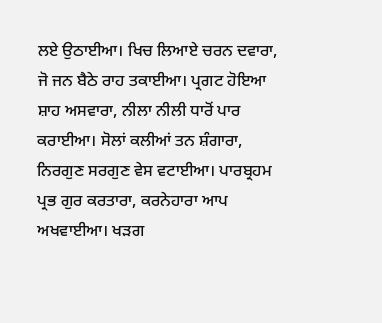ਲਏ ਉਠਾਈਆ। ਖਿਚ ਲਿਆਏ ਚਰਨ ਦਵਾਰਾ, ਜੋ ਜਨ ਬੈਠੇ ਰਾਹ ਤਕਾਈਆ। ਪ੍ਰਗਟ ਹੋਇਆ ਸ਼ਾਹ ਅਸਵਾਰਾ, ਨੀਲਾ ਨੀਲੀ ਧਾਰੋਂ ਪਾਰ ਕਰਾਈਆ। ਸੋਲਾਂ ਕਲੀਆਂ ਤਨ ਸ਼ੰਗਾਰਾ, ਨਿਰਗੁਣ ਸਰਗੁਣ ਵੇਸ ਵਟਾਈਆ। ਪਾਰਬ੍ਰਹਮ ਪ੍ਰਭ ਗੁਰ ਕਰਤਾਰਾ, ਕਰਨੇਹਾਰਾ ਆਪ ਅਖਵਾਈਆ। ਖੜਗ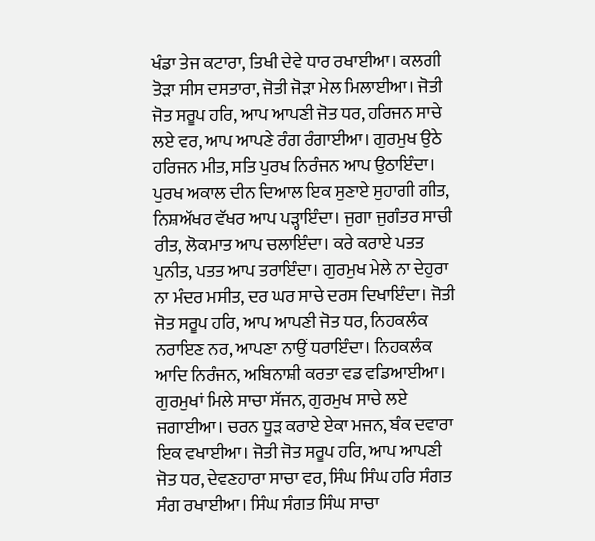ਖੰਡਾ ਤੇਜ ਕਟਾਰਾ, ਤਿਖੀ ਦੇਵੇ ਧਾਰ ਰਖਾਈਆ। ਕਲਗੀ ਤੋੜਾ ਸੀਸ ਦਸਤਾਰਾ, ਜੋਤੀ ਜੋੜਾ ਮੇਲ ਮਿਲਾਈਆ। ਜੋਤੀ ਜੋਤ ਸਰੂਪ ਹਰਿ, ਆਪ ਆਪਣੀ ਜੋਤ ਧਰ, ਹਰਿਜਨ ਸਾਚੇ ਲਏ ਵਰ, ਆਪ ਆਪਣੇ ਰੰਗ ਰੰਗਾਈਆ। ਗੁਰਮੁਖ ਉਠੇ ਹਰਿਜਨ ਮੀਤ, ਸਤਿ ਪੁਰਖ ਨਿਰੰਜਨ ਆਪ ਉਠਾਇੰਦਾ। ਪੁਰਖ ਅਕਾਲ ਦੀਨ ਦਿਆਲ ਇਕ ਸੁਣਾਏ ਸੁਹਾਗੀ ਗੀਤ, ਨਿਸ਼ਅੱਖਰ ਵੱਖਰ ਆਪ ਪੜ੍ਹਾਇੰਦਾ। ਜੁਗਾ ਜੁਗੰਤਰ ਸਾਚੀ ਰੀਤ, ਲੋਕਮਾਤ ਆਪ ਚਲਾਇੰਦਾ। ਕਰੇ ਕਰਾਏ ਪਤਤ ਪੁਨੀਤ, ਪਤਤ ਆਪ ਤਰਾਇੰਦਾ। ਗੁਰਮੁਖ ਮੇਲੇ ਨਾ ਦੇਹੁਰਾ ਨਾ ਮੰਦਰ ਮਸੀਤ, ਦਰ ਘਰ ਸਾਚੇ ਦਰਸ ਦਿਖਾਇੰਦਾ। ਜੋਤੀ ਜੋਤ ਸਰੂਪ ਹਰਿ, ਆਪ ਆਪਣੀ ਜੋਤ ਧਰ, ਨਿਹਕਲੰਕ ਨਰਾਇਣ ਨਰ, ਆਪਣਾ ਨਾਉਂ ਧਰਾਇੰਦਾ। ਨਿਹਕਲੰਕ ਆਦਿ ਨਿਰੰਜਨ, ਅਬਿਨਾਸ਼ੀ ਕਰਤਾ ਵਡ ਵਡਿਆਈਆ। ਗੁਰਮੁਖਾਂ ਮਿਲੇ ਸਾਚਾ ਸੱਜਨ, ਗੁਰਮੁਖ ਸਾਚੇ ਲਏ ਜਗਾਈਆ। ਚਰਨ ਧੂੜ ਕਰਾਏ ਏਕਾ ਮਜਨ, ਬੰਕ ਦਵਾਰਾ ਇਕ ਵਖਾਈਆ। ਜੋਤੀ ਜੋਤ ਸਰੂਪ ਹਰਿ, ਆਪ ਆਪਣੀ ਜੋਤ ਧਰ, ਦੇਵਣਹਾਰਾ ਸਾਚਾ ਵਰ, ਸਿੰਘ ਸਿੰਘ ਹਰਿ ਸੰਗਤ ਸੰਗ ਰਖਾਈਆ। ਸਿੰਘ ਸੰਗਤ ਸਿੰਘ ਸਾਚਾ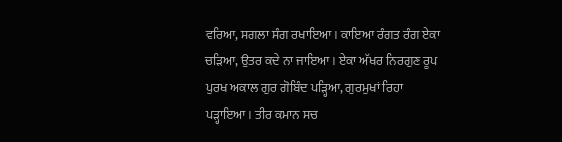ਵਰਿਆ, ਸਗਲਾ ਸੰਗ ਰਖਾਇਆ। ਕਾਇਆ ਰੰਗਤ ਰੰਗ ਏਕਾ ਚੜਿਆ, ਉਤਰ ਕਦੇ ਨਾ ਜਾਇਆ। ਏਕਾ ਅੱਖਰ ਨਿਰਗੁਣ ਰੂਪ ਪੁਰਖ ਅਕਾਲ ਗੁਰ ਗੋਬਿੰਦ ਪੜ੍ਹਿਆ, ਗੁਰਮੁਖਾਂ ਰਿਹਾ ਪੜ੍ਹਾਇਆ। ਤੀਰ ਕਮਾਨ ਸਚ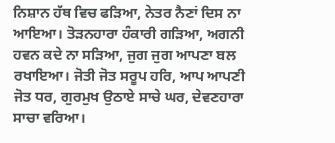ਨਿਸ਼ਾਨ ਹੱਥ ਵਿਚ ਫੜਿਆ, ਨੇਤਰ ਨੈਣਾਂ ਦਿਸ ਨਾ ਆਇਆ। ਤੋੜਨਹਾਰਾ ਹੰਕਾਰੀ ਗੜਿਆ, ਅਗਨੀ ਹਵਨ ਕਦੇ ਨਾ ਸੜਿਆ, ਜੁਗ ਜੁਗ ਆਪਣਾ ਬਲ ਰਖਾਇਆ। ਜੋਤੀ ਜੋਤ ਸਰੂਪ ਹਰਿ, ਆਪ ਆਪਣੀ ਜੋਤ ਧਰ, ਗੁਰਮੁਖ ਉਠਾਏ ਸਾਚੇ ਘਰ, ਦੇਵਣਹਾਰਾ ਸਾਚਾ ਵਰਿਆ।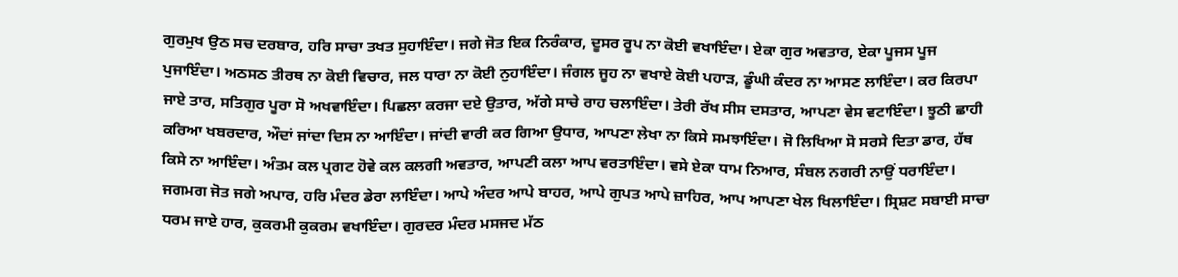ਗੁਰਮੁਖ ਉਠ ਸਚ ਦਰਬਾਰ, ਹਰਿ ਸਾਚਾ ਤਖਤ ਸੁਹਾਇੰਦਾ। ਜਗੇ ਜੋਤ ਇਕ ਨਿਰੰਕਾਰ, ਦੂਸਰ ਰੂਪ ਨਾ ਕੋਈ ਵਖਾਇੰਦਾ। ਏਕਾ ਗੁਰ ਅਵਤਾਰ, ਏਕਾ ਪੂਜਸ ਪੂਜ ਪੁਜਾਇੰਦਾ। ਅਠਸਠ ਤੀਰਥ ਨਾ ਕੋਈ ਵਿਚਾਰ, ਜਲ ਧਾਰਾ ਨਾ ਕੋਈ ਨੁਹਾਇੰਦਾ। ਜੰਗਲ ਜੂਹ ਨਾ ਵਖਾਏ ਕੋਈ ਪਹਾੜ, ਡੂੰਘੀ ਕੰਦਰ ਨਾ ਆਸਣ ਲਾਇੰਦਾ। ਕਰ ਕਿਰਪਾ ਜਾਏ ਤਾਰ, ਸਤਿਗੁਰ ਪੂਰਾ ਸੋ ਅਖਵਾਇੰਦਾ। ਪਿਛਲਾ ਕਰਜਾ ਦਏ ਉਤਾਰ, ਅੱਗੇ ਸਾਚੇ ਰਾਹ ਚਲਾਇੰਦਾ। ਤੇਰੀ ਰੱਖ ਸੀਸ ਦਸਤਾਰ, ਆਪਣਾ ਵੇਸ ਵਟਾਇੰਦਾ। ਝੂਠੀ ਛਾਹੀ ਕਰਿਆ ਖਬਰਦਾਰ, ਔਦਾਂ ਜਾਂਦਾ ਦਿਸ ਨਾ ਆਇੰਦਾ। ਜਾਂਦੀ ਵਾਰੀ ਕਰ ਗਿਆ ਉਧਾਰ, ਆਪਣਾ ਲੇਖਾ ਨਾ ਕਿਸੇ ਸਮਝਾਇੰਦਾ। ਜੋ ਲਿਖਿਆ ਸੋ ਸਰਸੇ ਦਿਤਾ ਡਾਰ, ਹੱਥ ਕਿਸੇ ਨਾ ਆਇੰਦਾ। ਅੰਤਮ ਕਲ ਪ੍ਰਗਟ ਹੋਵੇ ਕਲ ਕਲਗੀ ਅਵਤਾਰ, ਆਪਣੀ ਕਲਾ ਆਪ ਵਰਤਾਇੰਦਾ। ਵਸੇ ਏਕਾ ਧਾਮ ਨਿਆਰ, ਸੰਬਲ ਨਗਰੀ ਨਾਉਂ ਧਰਾਇੰਦਾ। ਜਗਮਗ ਜੋਤ ਜਗੇ ਅਪਾਰ, ਹਰਿ ਮੰਦਰ ਡੇਰਾ ਲਾਇੰਦਾ। ਆਪੇ ਅੰਦਰ ਆਪੇ ਬਾਹਰ, ਆਪੇ ਗੁਪਤ ਆਪੇ ਜ਼ਾਹਿਰ, ਆਪ ਆਪਣਾ ਖੇਲ ਖਿਲਾਇੰਦਾ। ਸ੍ਰਿਸ਼ਟ ਸਬਾਈ ਸਾਚਾ ਧਰਮ ਜਾਏ ਹਾਰ, ਕੁਕਰਮੀ ਕੁਕਰਮ ਵਖਾਇੰਦਾ। ਗੁਰਦਰ ਮੰਦਰ ਮਸਜਦ ਮੱਠ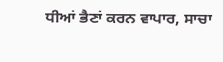ਧੀਆਂ ਭੈਣਾਂ ਕਰਨ ਵਾਪਾਰ, ਸਾਚਾ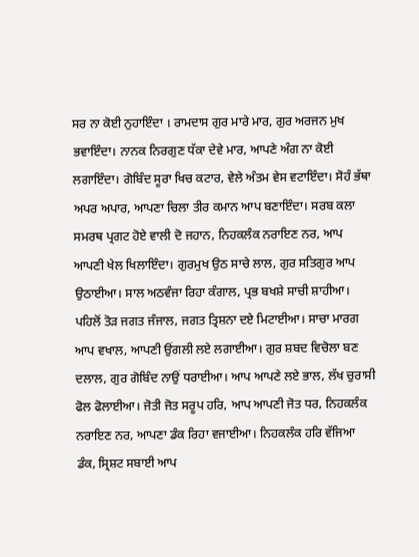ਸਰ ਨਾ ਕੋਈ ਨੁਹਾਇੰਦਾ । ਰਾਮਦਾਸ ਗੁਰ ਮਾਰੇ ਮਾਰ, ਗੁਰ ਅਰਜਨ ਮੁਖ ਭਵਾਇੰਦਾ। ਨਾਨਕ ਨਿਰਗੁਣ ਧੱਕਾ ਦੇਵੇ ਮਾਰ, ਆਪਣੇ ਅੰਗ ਨਾ ਕੋਈ ਲਗਾਇੰਦਾ। ਗੋਬਿੰਦ ਸੂਰਾ ਖਿਚ ਕਟਾਰ, ਵੇਲੇ ਅੰਤਮ ਵੇਸ ਵਟਾਇੰਦਾ। ਸੋਹੰ ਭੱਥਾ ਅਪਰ ਅਪਾਰ, ਆਪਣਾ ਚਿਲਾ ਤੀਰ ਕਮਾਨ ਆਪ ਬਣਾਇੰਦਾ। ਸਰਬ ਕਲਾ ਸਮਰਥ ਪ੍ਰਗਟ ਹੋਏ ਵਾਲੀ ਦੋ ਜਹਾਨ, ਨਿਹਕਲੰਕ ਨਰਾਇਣ ਨਰ, ਆਪ ਆਪਣੀ ਖੇਲ ਖਿਲਾਇੰਦਾ। ਗੁਰਮੁਖ ਉਠ ਸਾਚੇ ਲਾਲ, ਗੁਰ ਸਤਿਗੁਰ ਆਪ ਉਠਾਈਆ। ਸਾਲ ਅਠਵੰਜਾ ਰਿਹਾ ਕੰਗਾਲ, ਪ੍ਰਭ ਬਖਸ਼ੇ ਸਾਚੀ ਸ਼ਾਹੀਆ। ਪਹਿਲੋਂ ਤੋੜ ਜਗਤ ਜੰਜਾਲ, ਜਗਤ ਤ੍ਰਿਸ਼ਨਾ ਦਏ ਮਿਟਾਈਆ। ਸਾਚਾ ਮਾਰਗ ਆਪ ਵਖਾਲ, ਆਪਣੀ ਉਂਗਲੀ ਲਏ ਲਗਾਈਆ। ਗੁਰ ਸ਼ਬਦ ਵਿਚੋਲਾ ਬਣ ਦਲਾਲ, ਗੁਰ ਗੋਬਿੰਦ ਨਾਉਂ ਧਰਾਈਆ। ਆਪ ਆਪਣੇ ਲਏ ਭਾਲ, ਲੱਖ ਚੁਰਾਸੀ ਫੋਲ ਫੋਲਾਈਆ। ਜੋਤੀ ਜੋਤ ਸਰੂਪ ਹਰਿ, ਆਪ ਆਪਣੀ ਜੋਤ ਧਰ, ਨਿਹਕਲੰਕ ਨਰਾਇਣ ਨਰ, ਆਪਣਾ ਡੰਕ ਰਿਹਾ ਵਜਾਈਆ। ਨਿਹਕਲੰਕ ਹਰਿ ਵੱਜਿਆ ਡੰਕ, ਸ੍ਰਿਸ਼ਟ ਸਬਾਈ ਆਪ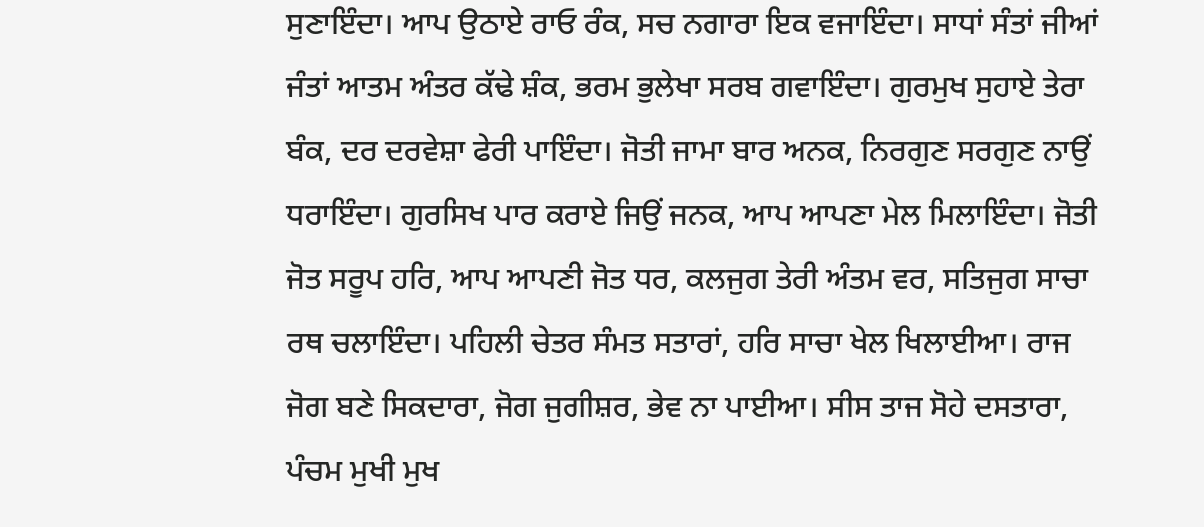ਸੁਣਾਇੰਦਾ। ਆਪ ਉਠਾਏ ਰਾਓ ਰੰਕ, ਸਚ ਨਗਾਰਾ ਇਕ ਵਜਾਇੰਦਾ। ਸਾਧਾਂ ਸੰਤਾਂ ਜੀਆਂ ਜੰਤਾਂ ਆਤਮ ਅੰਤਰ ਕੱਢੇ ਸ਼ੰਕ, ਭਰਮ ਭੁਲੇਖਾ ਸਰਬ ਗਵਾਇੰਦਾ। ਗੁਰਮੁਖ ਸੁਹਾਏ ਤੇਰਾ ਬੰਕ, ਦਰ ਦਰਵੇਸ਼ਾ ਫੇਰੀ ਪਾਇੰਦਾ। ਜੋਤੀ ਜਾਮਾ ਬਾਰ ਅਨਕ, ਨਿਰਗੁਣ ਸਰਗੁਣ ਨਾਉਂ ਧਰਾਇੰਦਾ। ਗੁਰਸਿਖ ਪਾਰ ਕਰਾਏ ਜਿਉਂ ਜਨਕ, ਆਪ ਆਪਣਾ ਮੇਲ ਮਿਲਾਇੰਦਾ। ਜੋਤੀ ਜੋਤ ਸਰੂਪ ਹਰਿ, ਆਪ ਆਪਣੀ ਜੋਤ ਧਰ, ਕਲਜੁਗ ਤੇਰੀ ਅੰਤਮ ਵਰ, ਸਤਿਜੁਗ ਸਾਚਾ ਰਥ ਚਲਾਇੰਦਾ। ਪਹਿਲੀ ਚੇਤਰ ਸੰਮਤ ਸਤਾਰਾਂ, ਹਰਿ ਸਾਚਾ ਖੇਲ ਖਿਲਾਈਆ। ਰਾਜ ਜੋਗ ਬਣੇ ਸਿਕਦਾਰਾ, ਜੋਗ ਜੁਗੀਸ਼ਰ, ਭੇਵ ਨਾ ਪਾਈਆ। ਸੀਸ ਤਾਜ ਸੋਹੇ ਦਸਤਾਰਾ, ਪੰਚਮ ਮੁਖੀ ਮੁਖ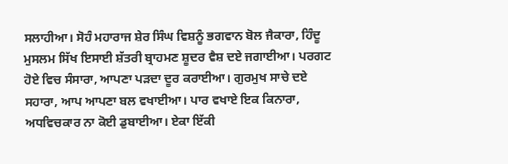ਸਲਾਹੀਆ। ਸੋਹੰ ਮਹਾਰਾਜ ਸ਼ੇਰ ਸਿੰਘ ਵਿਸ਼ਨੂੰ ਭਗਵਾਨ ਬੋਲ ਜੈਕਾਰਾ, ਹਿੰਦੂ ਮੁਸਲਮ ਸਿੱਖ ਇਸਾਈ ਸ਼ੱਤਰੀ ਬ੍ਰਾਹਮਣ ਸ਼ੂਦਰ ਵੈਸ਼ ਦਏ ਜਗਾਈਆ। ਪਰਗਟ ਹੋਏ ਵਿਚ ਸੰਸਾਰਾ, ਆਪਣਾ ਪੜਦਾ ਦੂਰ ਕਰਾਈਆ। ਗੁਰਮੁਖ ਸਾਚੇ ਦਏ ਸਹਾਰਾ, ਆਪ ਆਪਣਾ ਬਲ ਵਖਾਈਆ। ਪਾਰ ਵਖਾਏ ਇਕ ਕਿਨਾਰਾ, ਅਧਵਿਚਕਾਰ ਨਾ ਕੋਈ ਡੁਬਾਈਆ। ਏਕਾ ਇੱਕੀ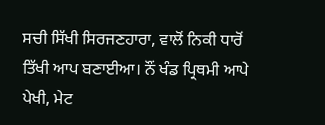ਸਚੀ ਸਿੱਖੀ ਸਿਰਜਣਹਾਰਾ, ਵਾਲੋਂ ਨਿਕੀ ਧਾਰੋਂ ਤਿੱਖੀ ਆਪ ਬਣਾਈਆ। ਨੌਂ ਖੰਡ ਪ੍ਰਿਥਮੀ ਆਪੇ ਪੇਖੀ, ਮੇਟ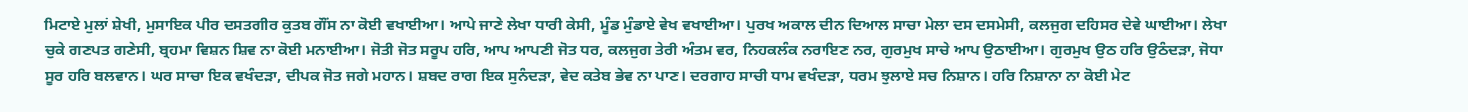ਮਿਟਾਏ ਮੁਲਾਂ ਸ਼ੇਖੀ, ਮੁਸਾਇਕ ਪੀਰ ਦਸਤਗੀਰ ਕੁਤਬ ਗੌਂਸ ਨਾ ਕੋਈ ਵਖਾਈਆ। ਆਪੇ ਜਾਣੇ ਲੇਖਾ ਧਾਰੀ ਕੇਸੀ, ਮੂੰਡ ਮੁੰਡਾਏ ਵੇਖ ਵਖਾਈਆ। ਪੁਰਖ ਅਕਾਲ ਦੀਨ ਦਿਆਲ ਸਾਚਾ ਮੇਲਾ ਦਸ ਦਸਮੇਸੀ, ਕਲਜੁਗ ਦਹਿਸਰ ਦੇਵੇ ਘਾਈਆ। ਲੇਖਾ ਚੁਕੇ ਗਣਪਤ ਗਣੇਸੀ, ਬ੍ਰਹਮਾ ਵਿਸ਼ਨ ਸ਼ਿਵ ਨਾ ਕੋਈ ਮਨਾਈਆ। ਜੋਤੀ ਜੋਤ ਸਰੂਪ ਹਰਿ, ਆਪ ਆਪਣੀ ਜੋਤ ਧਰ, ਕਲਜੁਗ ਤੇਰੀ ਅੰਤਮ ਵਰ, ਨਿਹਕਲੰਕ ਨਰਾਇਣ ਨਰ, ਗੁਰਮੁਖ ਸਾਚੇ ਆਪ ਉਠਾਈਆ। ਗੁਰਮੁਖ ਉਠ ਹਰਿ ਉਠੰਦੜਾ, ਜੋਧਾ ਸੂਰ ਹਰਿ ਬਲਵਾਨ। ਘਰ ਸਾਚਾ ਇਕ ਵਖੰਦੜਾ, ਦੀਪਕ ਜੋਤ ਜਗੇ ਮਹਾਨ। ਸ਼ਬਦ ਰਾਗ ਇਕ ਸੁਨੰਦੜਾ, ਵੇਦ ਕਤੇਬ ਭੇਵ ਨਾ ਪਾਣ। ਦਰਗਾਹ ਸਾਚੀ ਧਾਮ ਵਖੰਦੜਾ, ਧਰਮ ਝੁਲਾਏ ਸਚ ਨਿਸ਼ਾਨ। ਹਰਿ ਨਿਸ਼ਾਨਾ ਨਾ ਕੋਈ ਮੇਟ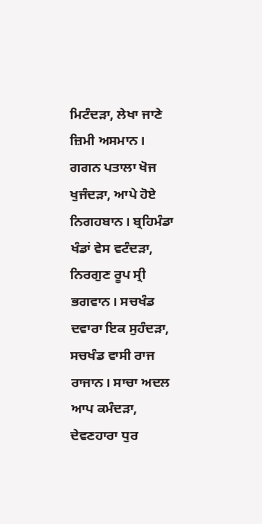ਮਿਟੰਦੜਾ, ਲੇਖਾ ਜਾਣੇ ਜ਼ਿਮੀ ਅਸਮਾਨ। ਗਗਨ ਪਤਾਲਾ ਖੋਜ ਖੁਜੰਦੜਾ, ਆਪੇ ਹੋਏ ਨਿਗਹਬਾਨ। ਬ੍ਰਹਿਮੰਡਾ ਖੰਡਾਂ ਵੇਸ ਵਟੰਦੜਾ, ਨਿਰਗੁਣ ਰੂਪ ਸ੍ਰੀ ਭਗਵਾਨ। ਸਚਖੰਡ ਦਵਾਰਾ ਇਕ ਸੁਹੰਦੜਾ, ਸਚਖੰਡ ਵਾਸੀ ਰਾਜ ਰਾਜਾਨ। ਸਾਚਾ ਅਦਲ ਆਪ ਕਮੰਦੜਾ, ਦੇਵਣਹਾਰਾ ਧੁਰ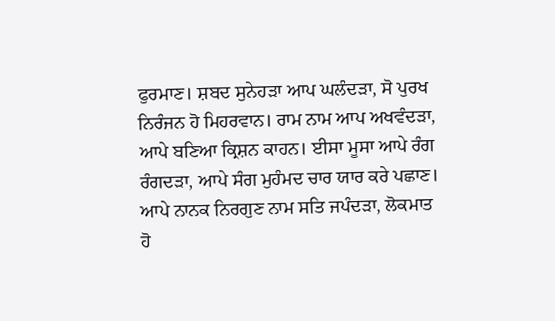ਫੁਰਮਾਣ। ਸ਼ਬਦ ਸੁਨੇਹੜਾ ਆਪ ਘਲੰਦੜਾ, ਸੋ ਪੁਰਖ ਨਿਰੰਜਨ ਹੋ ਮਿਹਰਵਾਨ। ਰਾਮ ਨਾਮ ਆਪ ਅਖਵੰਦੜਾ, ਆਪੇ ਬਣਿਆ ਕ੍ਰਿਸ਼ਨ ਕਾਹਨ। ਈਸਾ ਮੂਸਾ ਆਪੇ ਰੰਗ ਰੰਗਦੜਾ, ਆਪੇ ਸੰਗ ਮੁਹੰਮਦ ਚਾਰ ਯਾਰ ਕਰੇ ਪਛਾਣ। ਆਪੇ ਨਾਨਕ ਨਿਰਗੁਣ ਨਾਮ ਸਤਿ ਜਪੰਦੜਾ, ਲੋਕਮਾਤ ਹੋ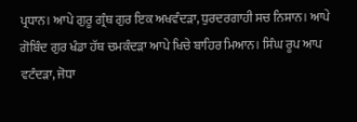ਪ੍ਰਧਾਨ। ਆਪੇ ਗੁਰੂ ਗ੍ਰੰਥ ਗੁਰ ਇਕ ਅਖਵੰਦੜਾ, ਧੁਰਦਰਗਾਹੀ ਸਚ ਨਿਸ਼ਾਨ। ਆਪੇ ਗੋਬਿੰਦ ਗੁਰ ਖੰਡਾ ਹੱਥ ਚਮਕੰਦੜਾ ਆਪੇ ਖਿਚੇ ਬਾਹਿਰ ਮਿਆਨ। ਸਿੰਘ ਰੂਪ ਆਪ ਵਟੰਦੜਾ, ਜੋਧਾ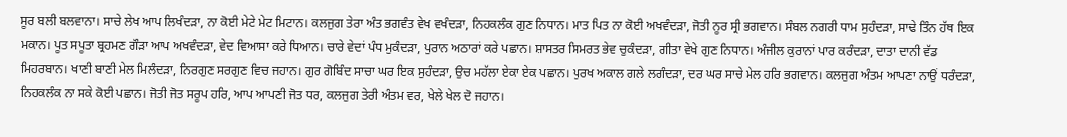ਸੂਰ ਬਲੀ ਬਲਵਾਨਾ। ਸਾਚੇ ਲੇਖ ਆਪ ਲਿਖੰਦੜਾ, ਨਾ ਕੋਈ ਮੇਟੇ ਮੇਟ ਮਿਟਾਨ। ਕਲਜੁਗ ਤੇਰਾ ਅੰਤ ਭਗਵੰਤ ਵੇਖ ਵਖੰਦੜਾ, ਨਿਹਕਲੰਕ ਗੁਣ ਨਿਧਾਨ। ਮਾਤ ਪਿਤ ਨਾ ਕੋਈ ਅਖਵੰਦੜਾ, ਜੋਤੀ ਨੂਰ ਸ੍ਰੀ ਭਗਵਾਨ। ਸੰਬਲ ਨਗਰੀ ਧਾਮ ਸੁਹੰਦੜਾ, ਸਾਢੇ ਤਿੰਨ ਹੱਥ ਇਕ ਮਕਾਨ। ਪੂਤ ਸਪੂਤਾ ਬ੍ਰਹਮਣ ਗੌੜਾ ਆਪ ਅਖਵੰਦੜਾ, ਵੇਦ ਵਿਆਸਾ ਕਰੇ ਧਿਆਨ। ਚਾਰੇ ਵੇਦਾਂ ਪੰਧ ਮੁਕੰਦੜਾ, ਪੁਰਾਨ ਅਠਾਰਾਂ ਕਰੇ ਪਛਾਨ। ਸ਼ਾਸਤਰ ਸਿਮਰਤ ਭੇਵ ਚੁਕੰਦੜਾ, ਗੀਤਾ ਵੇਖੇ ਗੁਣ ਨਿਧਾਨ। ਅੰਜੀਲ ਕੁਰਾਨਾਂ ਪਾਰ ਕਰੰਦੜਾ, ਦਾਤਾ ਦਾਨੀ ਵੱਡ ਮਿਹਰਬਾਨ। ਖਾਣੀ ਬਾਣੀ ਮੇਲ ਮਿਲੰਦੜਾ, ਨਿਰਗੁਣ ਸਰਗੁਣ ਵਿਚ ਜਹਾਨ। ਗੁਰ ਗੋਬਿੰਦ ਸਾਚਾ ਘਰ ਇਕ ਸੁਹੰਦੜਾ, ਉਚ ਮਹੱਲਾ ਏਕਾ ਏਕ ਪਛਾਨ। ਪੁਰਖ ਅਕਾਲ ਗਲੇ ਲਗੰਦੜਾ, ਦਰ ਘਰ ਸਾਚੇ ਮੇਲ ਹਰਿ ਭਗਵਾਨ। ਕਲਜੁਗ ਅੰਤਮ ਆਪਣਾ ਨਾਉਂ ਧਰੰਦੜਾ, ਨਿਹਕਲੰਕ ਨਾ ਸਕੇ ਕੋਈ ਪਛਾਨ। ਜੋਤੀ ਜੋਤ ਸਰੂਪ ਹਰਿ, ਆਪ ਆਪਣੀ ਜੋਤ ਧਰ, ਕਲਜੁਗ ਤੇਰੀ ਅੰਤਮ ਵਰ, ਖੇਲੇ ਖੇਲ ਦੋ ਜਹਾਨ।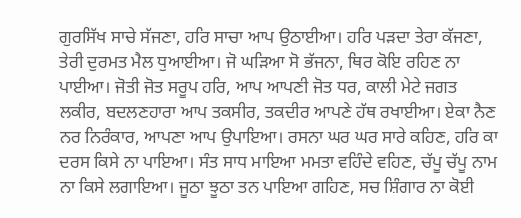ਗੁਰਸਿੱਖ ਸਾਚੇ ਸੱਜਣਾ, ਹਰਿ ਸਾਚਾ ਆਪ ਉਠਾਈਆ। ਹਰਿ ਪੜਦਾ ਤੇਰਾ ਕੱਜਣਾ, ਤੇਰੀ ਦੁਰਮਤ ਮੈਲ ਧੁਆਈਆ। ਜੋ ਘੜਿਆ ਸੋ ਭੱਜਨਾ, ਥਿਰ ਕੋਇ ਰਹਿਣ ਨਾ ਪਾਈਆ। ਜੋਤੀ ਜੋਤ ਸਰੂਪ ਹਰਿ, ਆਪ ਆਪਣੀ ਜੋਤ ਧਰ, ਕਾਲੀ ਮੇਟੇ ਜਗਤ ਲਕੀਰ, ਬਦਲਣਹਾਰਾ ਆਪ ਤਕਸੀਰ, ਤਕਦੀਰ ਆਪਣੇ ਹੱਥ ਰਖਾਈਆ। ਏਕਾ ਨੈਣ ਨਰ ਨਿਰੰਕਾਰ, ਆਪਣਾ ਆਪ ਉਪਾਇਆ। ਰਸਨਾ ਘਰ ਘਰ ਸਾਰੇ ਕਹਿਣ, ਹਰਿ ਕਾ ਦਰਸ ਕਿਸੇ ਨਾ ਪਾਇਆ। ਸੰਤ ਸਾਧ ਮਾਇਆ ਮਮਤਾ ਵਹਿੰਦੇ ਵਹਿਣ, ਚੱਪੂ ਚੱਪੂ ਨਾਮ ਨਾ ਕਿਸੇ ਲਗਾਇਆ। ਜੂਠਾ ਝੂਠਾ ਤਨ ਪਾਇਆ ਗਹਿਣ, ਸਚ ਸ਼ਿੰਗਾਰ ਨਾ ਕੋਈ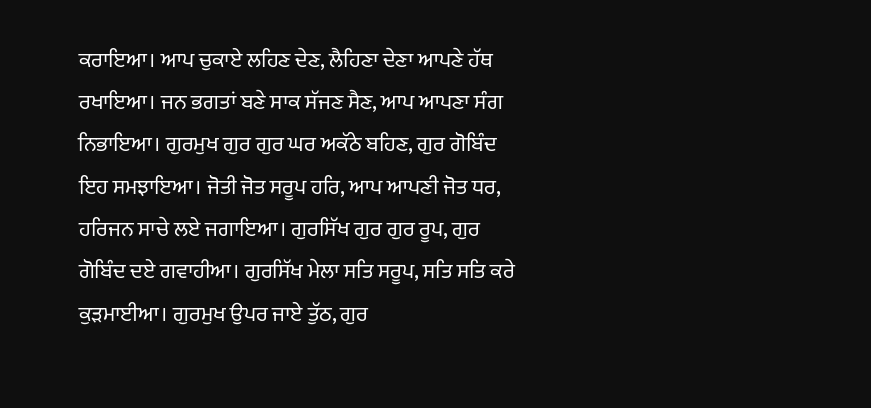ਕਰਾਇਆ। ਆਪ ਚੁਕਾਏ ਲਹਿਣ ਦੇਣ, ਲੈਹਿਣਾ ਦੇਣਾ ਆਪਣੇ ਹੱਥ ਰਖਾਇਆ। ਜਨ ਭਗਤਾਂ ਬਣੇ ਸਾਕ ਸੱਜਣ ਸੈਣ, ਆਪ ਆਪਣਾ ਸੰਗ ਨਿਭਾਇਆ। ਗੁਰਮੁਖ ਗੁਰ ਗੁਰ ਘਰ ਅਕੱਠੇ ਬਹਿਣ, ਗੁਰ ਗੋਬਿੰਦ ਇਹ ਸਮਝਾਇਆ। ਜੋਤੀ ਜੋਤ ਸਰੂਪ ਹਰਿ, ਆਪ ਆਪਣੀ ਜੋਤ ਧਰ, ਹਰਿਜਨ ਸਾਚੇ ਲਏ ਜਗਾਇਆ। ਗੁਰਸਿੱਖ ਗੁਰ ਗੁਰ ਰੂਪ, ਗੁਰ ਗੋਬਿੰਦ ਦਏ ਗਵਾਹੀਆ। ਗੁਰਸਿੱਖ ਮੇਲਾ ਸਤਿ ਸਰੂਪ, ਸਤਿ ਸਤਿ ਕਰੇ ਕੁੜਮਾਈਆ। ਗੁਰਮੁਖ ਉਪਰ ਜਾਏ ਤੁੱਠ, ਗੁਰ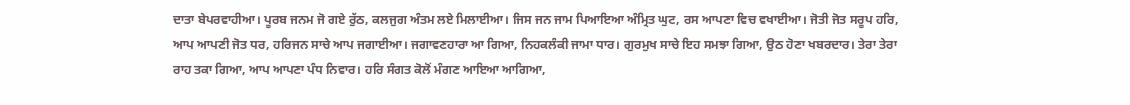ਦਾਤਾ ਬੇਪਰਵਾਹੀਆ। ਪੂਰਬ ਜਨਮ ਜੋ ਗਏ ਰੁੱਠ, ਕਲਜੁਗ ਅੰਤਮ ਲਏ ਮਿਲਾਈਆ। ਜਿਸ ਜਨ ਜਾਮ ਪਿਆਇਆ ਅੰਮ੍ਰਿਤ ਘੁਟ, ਰਸ ਆਪਣਾ ਵਿਚ ਵਖਾਈਆ। ਜੋਤੀ ਜੋਤ ਸਰੂਪ ਹਰਿ, ਆਪ ਆਪਣੀ ਜੋਤ ਧਰ, ਹਰਿਜਨ ਸਾਚੇ ਆਪ ਜਗਾਈਆ। ਜਗਾਵਣਹਾਰਾ ਆ ਗਿਆ, ਨਿਹਕਲੰਕੀ ਜਾਮਾ ਧਾਰ। ਗੁਰਮੁਖ ਸਾਚੇ ਇਹ ਸਮਝਾ ਗਿਆ, ਉਠ ਹੋਣਾ ਖਬਰਦਾਰ। ਤੇਰਾ ਤੇਰਾ ਰਾਹ ਤਕਾ ਗਿਆ, ਆਪ ਆਪਣਾ ਪੰਧ ਨਿਵਾਰ। ਹਰਿ ਸੰਗਤ ਕੋਲੋਂ ਮੰਗਣ ਆਇਆ ਆਗਿਆ,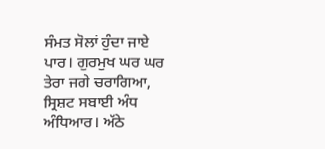ਸੰਮਤ ਸੋਲਾਂ ਹੁੰਦਾ ਜਾਏ ਪਾਰ। ਗੁਰਮੁਖ ਘਰ ਘਰ ਤੇਰਾ ਜਗੇ ਚਰਾਗਿਆ, ਸ੍ਰਿਸ਼ਟ ਸਬਾਈ ਅੰਧ ਅੰਧਿਆਰ। ਅੱਠੇ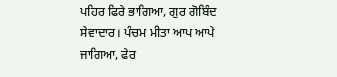ਪਹਿਰ ਫਿਰੇ ਭਾਗਿਆ, ਗੁਰ ਗੋਬਿੰਦ ਸੇਵਾਦਾਰ। ਪੰਚਮ ਮੀਤਾ ਆਪ ਆਪੇ ਜਾਗਿਆ, ਫੇਰ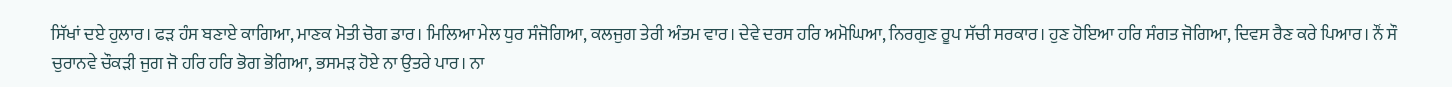ਸਿੱਖਾਂ ਦਏ ਹੁਲਾਰ। ਫੜ ਹੰਸ ਬਣਾਏ ਕਾਗਿਆ, ਮਾਣਕ ਮੋਤੀ ਚੋਗ ਡਾਰ। ਮਿਲਿਆ ਮੇਲ ਧੁਰ ਸੰਜੋਗਿਆ, ਕਲਜੁਗ ਤੇਰੀ ਅੰਤਮ ਵਾਰ। ਦੇਵੇ ਦਰਸ ਹਰਿ ਅਮੋਘਿਆ, ਨਿਰਗੁਣ ਰੂਪ ਸੱਚੀ ਸਰਕਾਰ। ਹੁਣ ਹੋਇਆ ਹਰਿ ਸੰਗਤ ਜੋਗਿਆ, ਦਿਵਸ ਰੈਣ ਕਰੇ ਪਿਆਰ। ਨੌਂ ਸੌ ਚੁਰਾਨਵੇ ਚੌਕੜੀ ਜੁਗ ਜੋ ਹਰਿ ਹਰਿ ਭੋਗ ਭੋਗਿਆ, ਭਸਮੜ ਹੋਏ ਨਾ ਉਤਰੇ ਪਾਰ। ਨਾ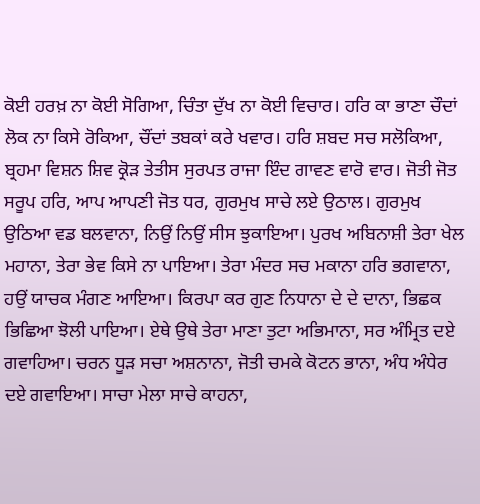ਕੋਈ ਹਰਖ਼ ਨਾ ਕੋਈ ਸੋਗਿਆ, ਚਿੰਤਾ ਦੁੱਖ ਨਾ ਕੋਈ ਵਿਚਾਰ। ਹਰਿ ਕਾ ਭਾਣਾ ਚੌਦਾਂ ਲੋਕ ਨਾ ਕਿਸੇ ਰੋਕਿਆ, ਚੌਂਦਾਂ ਤਬਕਾਂ ਕਰੇ ਖਵਾਰ। ਹਰਿ ਸ਼ਬਦ ਸਚ ਸਲੋਕਿਆ, ਬ੍ਰਹਮਾ ਵਿਸ਼ਨ ਸ਼ਿਵ ਕ੍ਰੋੜ ਤੇਤੀਸ ਸੁਰਪਤ ਰਾਜਾ ਇੰਦ ਗਾਵਣ ਵਾਰੋ ਵਾਰ। ਜੋਤੀ ਜੋਤ ਸਰੂਪ ਹਰਿ, ਆਪ ਆਪਣੀ ਜੋਤ ਧਰ, ਗੁਰਮੁਖ ਸਾਚੇ ਲਏ ਉਠਾਲ। ਗੁਰਮੁਖ ਉਠਿਆ ਵਡ ਬਲਵਾਨਾ, ਨਿਉਂ ਨਿਉਂ ਸੀਸ ਝੁਕਾਇਆ। ਪੁਰਖ ਅਬਿਨਾਸ਼ੀ ਤੇਰਾ ਖੇਲ ਮਹਾਨਾ, ਤੇਰਾ ਭੇਵ ਕਿਸੇ ਨਾ ਪਾਇਆ। ਤੇਰਾ ਮੰਦਰ ਸਚ ਮਕਾਨਾ ਹਰਿ ਭਗਵਾਨਾ, ਹਉਂ ਯਾਚਕ ਮੰਗਣ ਆਇਆ। ਕਿਰਪਾ ਕਰ ਗੁਣ ਨਿਧਾਨਾ ਦੇ ਦੇ ਦਾਨਾ, ਭਿਛਕ ਭਿਛਿਆ ਝੋਲੀ ਪਾਇਆ। ਏਥੇ ਉਥੇ ਤੇਰਾ ਮਾਣਾ ਤੁਟਾ ਅਭਿਮਾਨਾ, ਸਰ ਅੰਮ੍ਰਿਤ ਦਏ ਗਵਾਹਿਆ। ਚਰਨ ਧੂੜ ਸਚਾ ਅਸ਼ਨਾਨਾ, ਜੋਤੀ ਚਮਕੇ ਕੋਟਨ ਭਾਨਾ, ਅੰਧ ਅੰਧੇਰ ਦਏ ਗਵਾਇਆ। ਸਾਚਾ ਮੇਲਾ ਸਾਚੇ ਕਾਹਨਾ,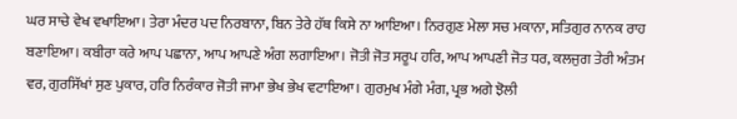ਘਰ ਸਾਚੇ ਵੇਖ ਵਖਾਇਆ। ਤੇਰਾ ਮੰਦਰ ਪਦ ਨਿਰਬਾਨਾ, ਬਿਨ ਤੇਰੇ ਹੱਥ ਕਿਸੇ ਨਾ ਆਇਆ। ਨਿਰਗੁਣ ਮੇਲਾ ਸਚ ਮਕਾਨਾ, ਸਤਿਗੁਰ ਨਾਨਕ ਰਾਹ ਬਣਾਇਆ। ਕਬੀਰਾ ਕਰੇ ਆਪ ਪਛਾਨਾ, ਆਪ ਆਪਣੇ ਅੰਗ ਲਗਾਇਆ। ਜੋਤੀ ਜੋਤ ਸਰੂਪ ਹਰਿ, ਆਪ ਆਪਣੀ ਜੋਤ ਧਰ, ਕਲਜੁਗ ਤੇਰੀ ਅੰਤਮ ਵਰ, ਗੁਰਸਿੱਖਾਂ ਸੁਣ ਪੁਕਾਰ, ਹਰਿ ਨਿਰੰਕਾਰ ਜੋਤੀ ਜਾਮਾ ਭੇਖ ਭੇਖ ਵਟਾਇਆ। ਗੁਰਮੁਖ ਮੰਗੇ ਮੰਗ, ਪ੍ਰਭ ਅਗੇ ਝੋਲੀ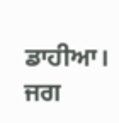ਡਾਹੀਆ। ਜਗ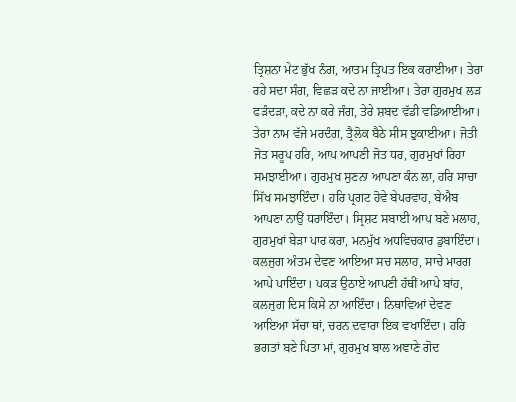ਤ੍ਰਿਸ਼ਨਾ ਮੇਟ ਭੁੱਖ ਨੰਗ, ਆਤਮ ਤ੍ਰਿਪਤ ਇਕ ਕਰਾਈਆ। ਤੇਰਾ ਰਹੇ ਸਦਾ ਸੰਗ, ਵਿਛੜ ਕਦੇ ਨਾ ਜਾਈਆ। ਤੇਰਾ ਗੁਰਮੁਖ ਲੜ ਫੜੰਦੜਾ, ਕਦੇ ਨਾ ਕਰੇ ਜੰਗ, ਤੇਰੇ ਸ਼ਬਦ ਵੱਡੀ ਵਡਿਆਈਆ। ਤੇਰਾ ਨਾਮ ਵੱਜੇ ਮਰਦੰਗ, ਤ੍ਰੈਲੋਕ ਬੈਠੇ ਸੀਸ ਝੁਕਾਈਆ। ਜੋਤੀ ਜੋਤ ਸਰੂਪ ਹਰਿ, ਆਪ ਆਪਣੀ ਜੋਤ ਧਰ, ਗੁਰਮੁਖਾਂ ਰਿਹਾ ਸਮਝਾਈਆ। ਗੁਰਮੁਖ ਸੁਣਨਾ ਆਪਣਾ ਕੰਨ ਲਾ, ਹਰਿ ਸਾਚਾ ਸਿੱਖ ਸਮਝਾਇੰਦਾ। ਹਰਿ ਪ੍ਰਗਟ ਹੋਵੇ ਬੇਪਰਵਾਹ, ਬੇਐਬ ਆਪਣਾ ਨਾਉਂ ਧਰਾਇੰਦਾ। ਸ੍ਰਿਸ਼ਟ ਸਬਾਈ ਆਪ ਬਣੇ ਮਲਾਹ, ਗੁਰਮੁਖਾਂ ਬੇੜਾ ਪਾਰ ਕਰਾ, ਮਨਮੁੱਖ ਅਧਵਿਚਕਾਰ ਡੁਬਾਇੰਦਾ। ਕਲਜੁਗ ਅੰਤਮ ਦੇਵਣ ਆਇਆ ਸਚ ਸਲਾਹ, ਸਾਚੇ ਮਾਰਗ ਆਪੇ ਪਾਇੰਦਾ। ਪਕੜ ਉਠਾਏ ਆਪਣੀ ਹੱਥੀਂ ਆਪੇ ਬਾਂਹ, ਕਲਜੁਗ ਦਿਸ ਕਿਸੇ ਨਾ ਆਇੰਦਾ। ਨਿਥਾਵਿਆਂ ਦੇਵਣ ਆਇਆ ਸੱਚਾ ਥਾਂ, ਚਰਨ ਦਵਾਰਾ ਇਕ ਵਖਾਇੰਦਾ। ਹਰਿ ਭਗਤਾਂ ਬਣੇ ਪਿਤਾ ਮਾਂ, ਗੁਰਮੁਖ ਬਾਲ ਅਞਾਣੇ ਗੋਦ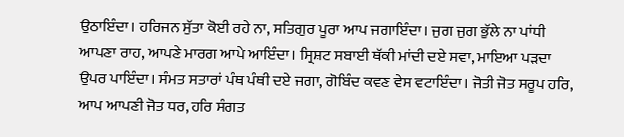ਉਠਾਇੰਦਾ। ਹਰਿਜਨ ਸੁੱਤਾ ਕੋਈ ਰਹੇ ਨਾ, ਸਤਿਗੁਰ ਪੂਰਾ ਆਪ ਜਗਾਇੰਦਾ। ਜੁਗ ਜੁਗ ਭੁੱਲੇ ਨਾ ਪਾਂਧੀ ਆਪਣਾ ਰਾਹ, ਆਪਣੇ ਮਾਰਗ ਆਪੇ ਆਇੰਦਾ। ਸ੍ਰਿਸ਼ਟ ਸਬਾਈ ਥੱਕੀ ਮਾਂਦੀ ਦਏ ਸਵਾ, ਮਾਇਆ ਪੜਦਾ ਉਪਰ ਪਾਇੰਦਾ। ਸੰਮਤ ਸਤਾਰਾਂ ਪੰਥ ਪੰਥੀ ਦਏ ਜਗਾ, ਗੋਬਿੰਦ ਕਵਣ ਵੇਸ ਵਟਾਇੰਦਾ। ਜੋਤੀ ਜੋਤ ਸਰੂਪ ਹਰਿ, ਆਪ ਆਪਣੀ ਜੋਤ ਧਰ, ਹਰਿ ਸੰਗਤ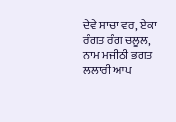ਦੇਵੇ ਸਾਚਾ ਵਰ, ਏਕਾ ਰੰਗਤ ਰੰਗ ਚਲੂਲ, ਨਾਮ ਮਜੀਠੀ ਭਗਤ ਲਲਾਰੀ ਆਪ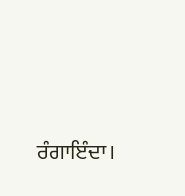ਰੰਗਾਇੰਦਾ।